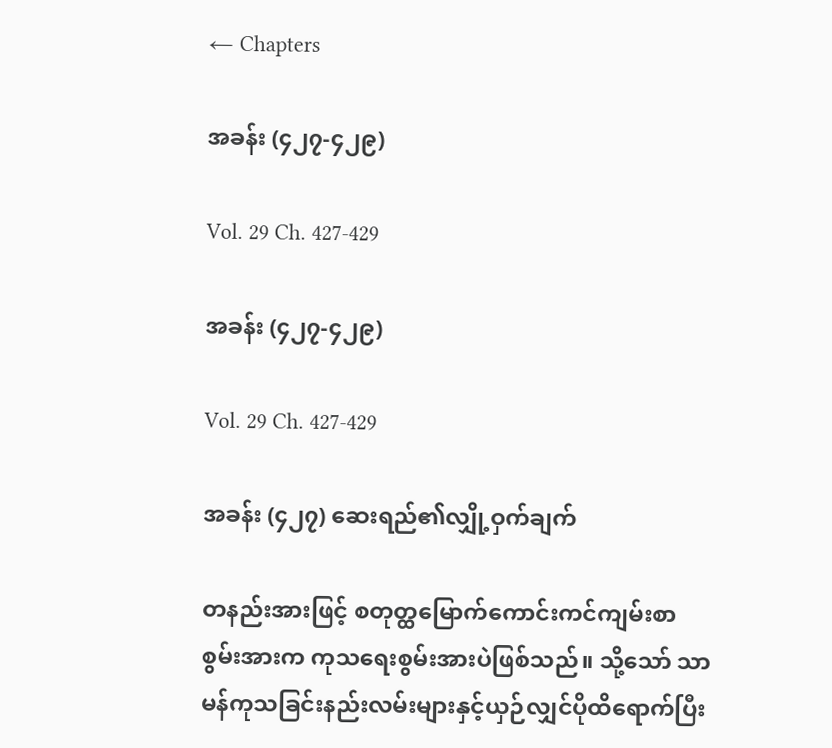← Chapters

အခန်း (၄၂၇-၄၂၉)

Vol. 29 Ch. 427-429

အခန်း (၄၂၇-၄၂၉)

Vol. 29 Ch. 427-429

အခန်း (၄၂၇) ဆေးရည်၏လျှို့ဝှက်ချက်

တနည်းအားဖြင့် စတုတ္ထမြောက်ကောင်းကင်ကျမ်းစာစွမ်းအားက ကုသရေးစွမ်းအားပဲဖြစ်သည်။ သို့သော် သာမန်ကုသခြင်းနည်းလမ်းများနှင့်ယှဉ်လျှင်ပိုထိရောက်ပြီး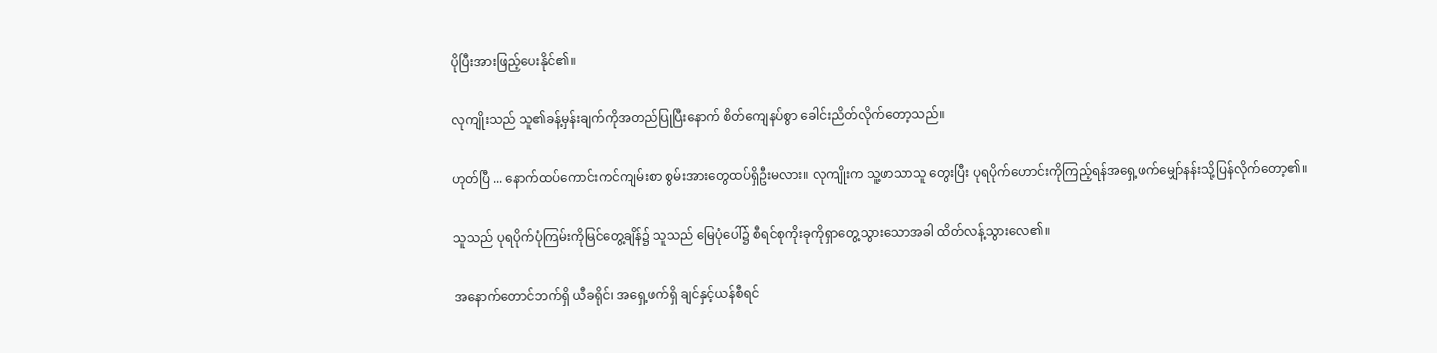ပိုပြီးအားဖြည့်ပေးနိုင်၏။

လုကျိုးသည် သူ၏ခန့်မှန်းချက်ကိုအတည်ပြုပြီးနောက် စိတ်ကျေနပ်စွာ ခေါင်းညိတ်လိုက်တော့သည်။

ဟုတ်ပြီ ... နောက်ထပ်ကောင်းကင်ကျမ်းစာ စွမ်းအားတွေထပ်ရှိဦးမလား။ လုကျိုးက သူ့ဖာသာသူ တွေးပြီး ပုရပိုက်ဟောင်းကိုကြည့်ရန်အရှေ့ဖက်မျှော်နန်းသို့ပြန်လိုက်တော့၏။

သူသည် ပုရပိုက်ပုံကြမ်းကိုမြင်တွေ့ချိန်၌ သူသည် မြေပုံပေါ်၌ စီရင်စုကိုးခုကိုရှာတွေ့သွားသောအခါ ထိတ်လန့်သွားလေ၏။

အနောက်တောင်ဘက်ရှိ ယီခရိုင်၊ အရှေ့ဖက်ရှိ ချင်နှင့်ယန်စီရင်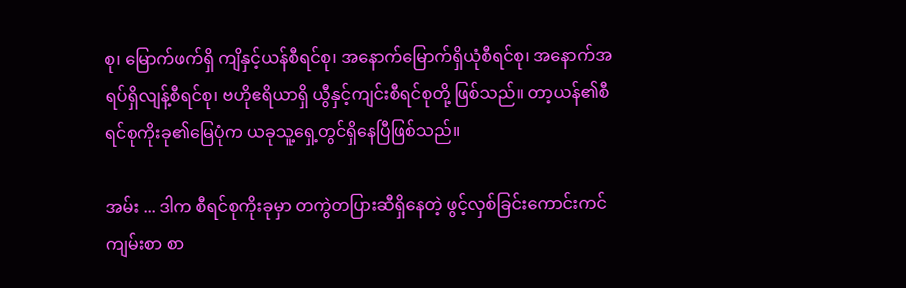စု၊ မြောက်ဖက်ရှိ ကျိနှင့်ယန်စီရင်စု၊ အနောက်မြောက်ရှိယုံစီရင်စု၊ အနောက်အရပ်ရှိလျန့်စီရင်စု၊ ဗဟိုဧရိယာရှိ ယွီနှင့်ကျင်းစီရင်စုတို့ ဖြစ်သည်။ တာ့ယန်၏စီရင်စုကိုးခု၏မြေပုံက ယခုသူ့ရှေ့တွင်ရှိနေပြီဖြစ်သည်။

အမ်း ... ဒါက စီရင်စုကိုးခုမှာ တကွဲတပြားဆီရှိနေတဲ့ ဖွင့်လှစ်ခြင်းကောင်းကင်ကျမ်းစာ စာ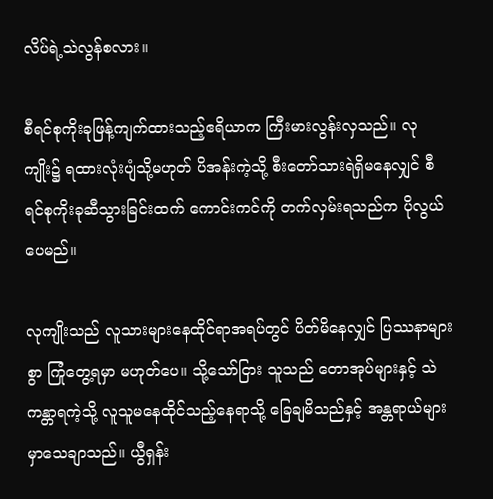လိပ်ရဲ့သဲလွန်စလား။

စီရင်စုကိုးခုဖြန့်ကျက်ထားသည့်ဧရိယာက ကြီးမားလွန်းလှသည်။ လုကျိုး၌ ရထားလုံးပျံသို့မဟုတ် ပိအန်းကဲ့သို့ စီးတော်သားရဲရှိမနေလျှင် စီရင်စုကိုးခုဆီသွားခြင်းထက် ကောင်းကင်ကို တက်လှမ်းရသည်က ပိုလွယ်ပေမည်။

လုကျိုးသည် လူသားများနေထိုင်ရာအရပ်တွင် ပိတ်မိနေလျှင် ပြဿနာများစွာ ကြုံတွေ့ရမှာ မဟုတ်ပေ။ သို့သော်ငြား သူသည် တောအုပ်များနှင့် သဲကန္တာရကဲ့သို့ လူသူမနေထိုင်သည့်နေရာသို့ ခြေချမိသည်နှင့် အန္တရာယ်များမှာသေချာသည်။ ယွီရှန်း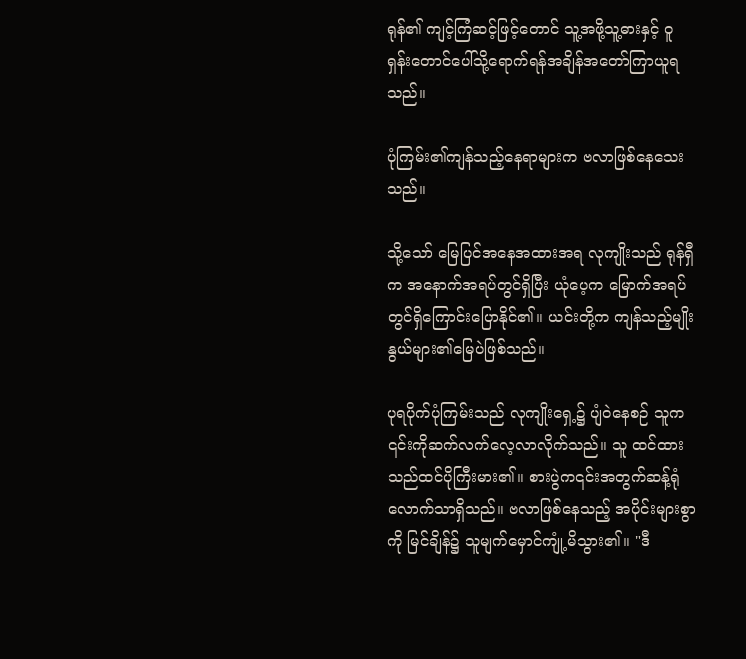ရုန်၏ ကျင့်ကြံဆင့်ဖြင့်တောင် သူ့အဖို့သူ့ဓားနှင့် ဝူရှန်းတောင်ပေါ်သို့ရောက်ရန်အချိန်အတော်ကြာယူရသည်။

ပုံကြမ်း၏ကျန်သည့်နေရာများက ဗလာဖြစ်နေသေးသည်။

သို့သော် မြေပြင်အနေအထားအရ လုကျိုးသည် ရုန်ရှီက အနောက်အရပ်တွင်ရှိပြီး ယုံပေ့က မြောက်အရပ်တွင်ရှိကြောင်းပြောနိုင်၏။ ယင်းတို့က ကျန်သည့်မျိုးနွယ်များ၏မြေပဲဖြစ်သည်။

ပုရပိုက်ပုံကြမ်းသည် လုကျိုးရှေ့၌ ပျံဝဲနေစဉ် သူက ၎င်းကိုဆက်လက်လေ့လာလိုက်သည်။ သူ ထင်ထားသည်ထင်ပိုကြီးမား၏။ စားပွဲက၎င်းအတွက်ဆန့်ရုံလောက်သာရှိသည်။ ဗလာဖြစ်နေသည့် အပိုင်းများစွာကို မြင်ချိန်၌ သူမျက်မှောင်ကျုံ့မိသွား၏။ "ဒီ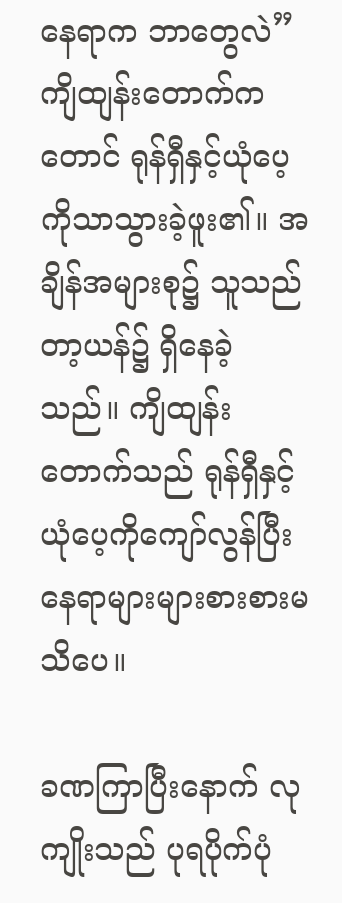နေရာက ဘာတွေလဲ” ကျိထျန်းတောက်ကတောင် ရုန်ရှီနှင့်ယုံပေ့ကိုသာသွားခဲ့ဖူး၏။ အချိန်အများစု၌ သူသည် တာ့ယန်၌ ရှိနေခဲ့သည်။ ကျိထျန်းတောက်သည် ရုန်ရှီနှင့်ယုံပေ့ကိုကျော်လွန်ပြီးနေရာများများစားစားမသိပေ။

ခဏကြာပြီးနောက် လုကျိုးသည် ပုရပိုက်ပုံ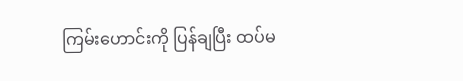ကြမ်းဟောင်းကို ပြန်ချပြီး ထပ်မ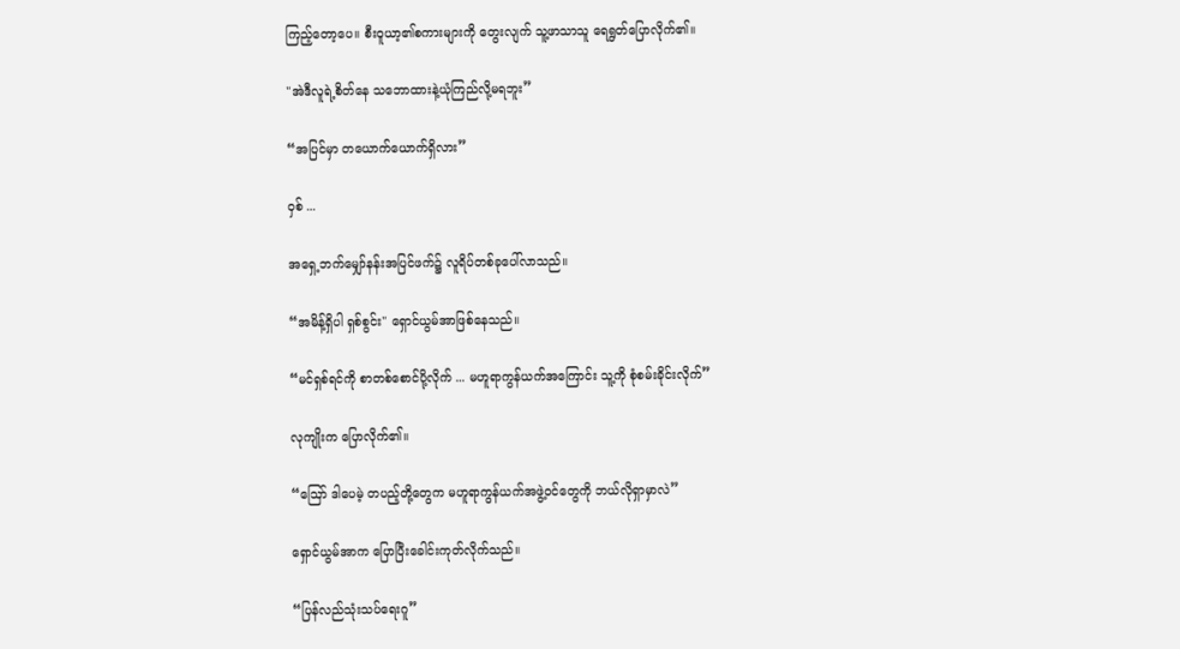ကြည့်တော့ပေ။ စီးဝူယာ့၏စကားများကို တွေးလျက် သူ့ဖာသာသူ ရေရွတ်ပြောလိုက်၏။

"အဲဒီလူရဲ့စိတ်နေ သဘောထားနဲ့ယုံကြည်လို့မရဘူး”

“အပြင်မှာ တယောက်ယောက်ရှိလား”

ဝှစ် ...

အရှေ့ဘက်မျှော်နန်းအပြင်ဖက်၌ လူရိပ်တစ်ခုပေါ်လာသည်။

“အမိန့်ရှိပါ ရှစ်စွင်း" ရှောင်ယွမ်အာဖြစ်နေသည်။

“မင်ရှစ်ရင်ကို စာတစ်စောင်ပို့လိုက် ... မဟူရာကွန်ယက်အကြောင်း သူ့ကို စုံစမ်းခိုင်းလိုက်”

လုကျိုးက ပြောလိုက်၏။

“ဪ ဒါပေမဲ့ တပည့်တို့တွေက မဟူရာကွန်ယက်အဖွဲ့ဝင်တွေကို ဘယ်လိုရှာမှာလဲ”

ရှောင်ယွမ်အာက ပြောပြီးခေါင်းကုတ်လိုက်သည်။

“ပြန်လည်သုံးသပ်ရေးဂူ”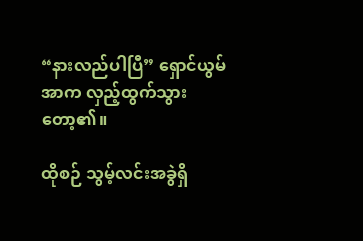“နားလည်ပါပြီ” ရှောင်ယွမ်အာက လှည့်ထွက်သွားတော့၏။

ထိုစဉ် သွမ့်လင်းအခွဲရှိ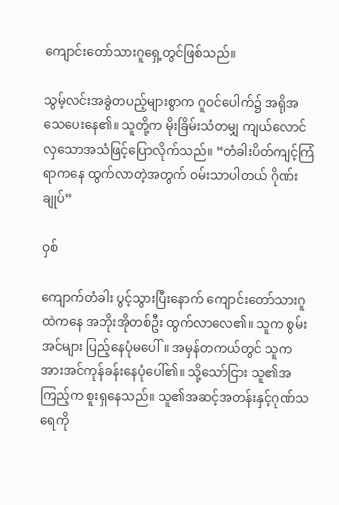ကျောင်းတော်သားဂူရှေ့တွင်ဖြစ်သည်။

သွမ့်လင်းအခွဲတပည့်များစွာက ဂူဝင်ပေါက်၌ အရိုအသေပေးနေ၏။ သူတို့က မိုးခြိမ်းသံတမျှ ကျယ်လောင်လှသောအသံဖြင့်ပြောလိုက်သည်။ “တံခါးပိတ်ကျင့်ကြံရာကနေ ထွက်လာတဲ့အတွက် ဝမ်းသာပါတယ် ဂိုဏ်းချုပ်”

ဝှစ်

ကျောက်တံခါး ပွင့်သွားပြီးနောက် ကျောင်းတော်သားဂူထဲကနေ အဘိုးအိုတစ်ဦး ထွက်လာလေ၏။ သူက စွမ်းအင်များ ပြည့်နေပုံမပေါ်။ အမှန်တကယ်တွင် သူက အားအင်ကုန်ခန်းနေပုံပေါ်၏။ သို့သော်ငြား သူ၏အကြည့်က စူးရှနေသည်။ သူ၏အဆင့်အတန်းနှင့်ဂုဏ်သရေကို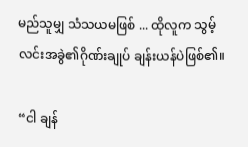မည်သူမျှ သံသယမဖြစ် ... ထိုလူက သွမ့်လင်းအခွဲ၏ဂိုဏ်းချုပ် ချန်းယန်ပဲဖြစ်၏။

“ငါ ချန်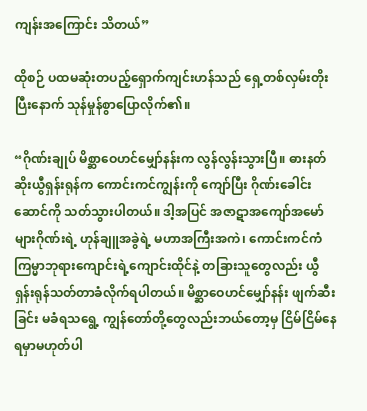ကျန်းအကြောင်း သိတယ်”

ထိုစဉ် ပထမဆုံးတပည့်ရှောက်ကျင်းဟန်သည် ရှေ့တစ်လှမ်းတိုးပြီးနောက် သုန်မှုန်စွာပြောလိုက်၏။

“ဂိုဏ်းချုပ် မိစ္ဆာဝေဟင်မျှော်နန်းက လွန်လွန်းသွားပြီ။ ဓားနတ်ဆိုးယွီရှန်းရုန်က ကောင်းကင်ကျွန်းကို ကျော်ပြီး ဂိုဏ်းခေါင်းဆောင်ကို သတ်သွားပါတယ်။ ဒါ့အပြင် အဇာဋာအကျော်အမော်များဂိုဏ်းရဲ့ ဟုန်ချူအခွဲရဲ့ မဟာအကြီးအကဲ၊ ကောင်းကင်ကံကြမ္မာဘုရားကျောင်းရဲ့ကျောင်းထိုင်နဲ့ တခြားသူတွေလည်း ယွီရှန်းရုန်သတ်တာခံလိုက်ရပါတယ်။ မိစ္ဆာဝေဟင်မျှော်နန်း ဖျက်ဆီးခြင်း မခံရသရွေ့ ကျွန်တော်တို့တွေလည်းဘယ်တော့မှ ငြိမ်ငြိမ်နေရမှာမဟုတ်ပါ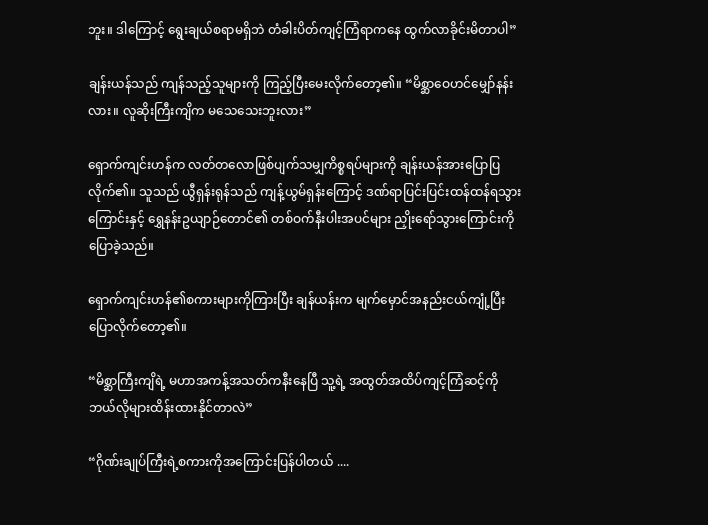ဘူး။ ဒါကြောင့် ရွေးချယ်စရာမရှိဘဲ တံခါးပိတ်ကျင့်ကြံရာကနေ ထွက်လာခိုင်းမိတာပါ”

ချန်းယန်သည် ကျန်သည့်သူများကို ကြည့်ပြီးမေးလိုက်တော့၏။ “မိစ္ဆာဝေဟင်မျှော်နန်းလား။ လူဆိုးကြီးကျိက မသေသေးဘူးလား”

ရှောက်ကျင်းဟန်က လတ်တလောဖြစ်ပျက်သမျှကိစ္စရပ်များကို ချန်းယန်အားပြောပြလိုက်၏။ သူသည် ယွီရှန်းရုန်သည် ကျန့်ယွမ်ရှန်းကြောင့် ဒဏ်ရာပြင်းပြင်းထန်ထန်ရသွားကြောင်းနှင့် ရွှေနန်းဥယျာဉ်တောင်၏ တစ်ဝက်နီးပါးအပင်များ ညှိုးရော်သွားကြောင်းကိုပြောခဲ့သည်။

ရှောက်ကျင်းဟန်၏စကားများကိုကြားပြီး ချန်ယန်းက မျက်မှောင်အနည်းငယ်ကျုံ့ပြီး ပြောလိုက်တော့၏။

“မိစ္ဆာကြီးကျိရဲ့ မဟာအကန့်အသတ်ကနီးနေပြီ သူ့ရဲ့ အထွတ်အထိပ်ကျင့်ကြံဆင့်ကို ဘယ်လိုများထိန်းထားနိုင်တာလဲ”

“ဂိုဏ်းချုပ်ကြီးရဲ့စကားကိုအကြောင်းပြန်ပါတယ် ....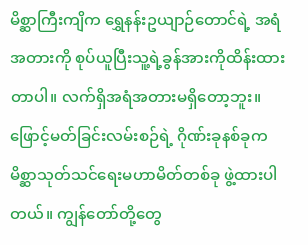မိစ္ဆာကြီးကျိက ရွှေနန်းဥယျာဉ်တောင်ရဲ့ အရံအတားကို စုပ်ယူပြီးသူ့ရဲ့ခွန်အားကိုထိန်းထားတာပါ။ လက်ရှိအရံအတားမရှိတော့ဘူး။ ဖြောင့်မတ်ခြင်းလမ်းစဉ်ရဲ့ ဂိုဏ်းခုနစ်ခုက မိစ္ဆာသုတ်သင်ရေးမဟာမိတ်တစ်ခု ဖွဲ့ထားပါတယ်။ ကျွန်တော်တို့တွေ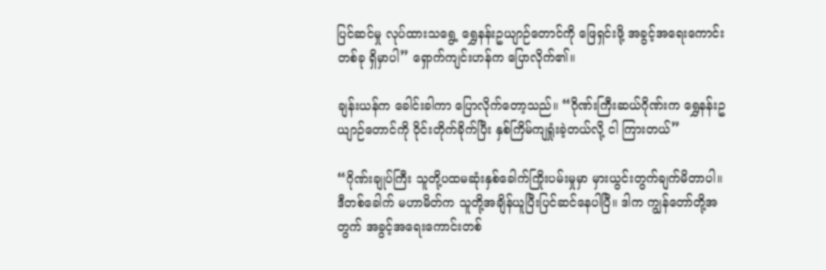ပြင်ဆင်မှု လုပ်ထားသရွေ့ ရွှေနန်းဥယျာဉ်တောင်ကို ဖြေရှင်းဖို့ အခွင့်အရေးကောင်းတစ်ခု ရှိမှာပါ” ရှောက်ကျင်းဟန်က ပြောလိုက်၏။

ချန်းယန်က ခေါင်းခါကာ ပြောလိုက်တော့သည်။ “ဂိုဏ်းကြီးဆယ်ဂိုဏ်းက ရွှေနန်းဥယျာဉ်တောင်ကို ဝိုင်းတိုက်ခိုက်ပြီး နှစ်ကြိမ်ကျရှုံးခဲ့တယ်လို့ ငါ ကြားတယ်”

“ဂိုဏ်းချုပ်ကြီး သူတို့ပထမဆုံးနှစ်ခေါက်ကြိုးပမ်းမှုမှာ မှားယွင်းတွက်ချက်မိတာပါ။ ဒီတစ်ခေါက် မဟာမိတ်က သူတို့အချိန်ယူပြီးပြင်ဆင်နေပါပြီ။ ဒါက ကျွန်တော်တို့အတွက် အခွင့်အရေးကောင်းတစ်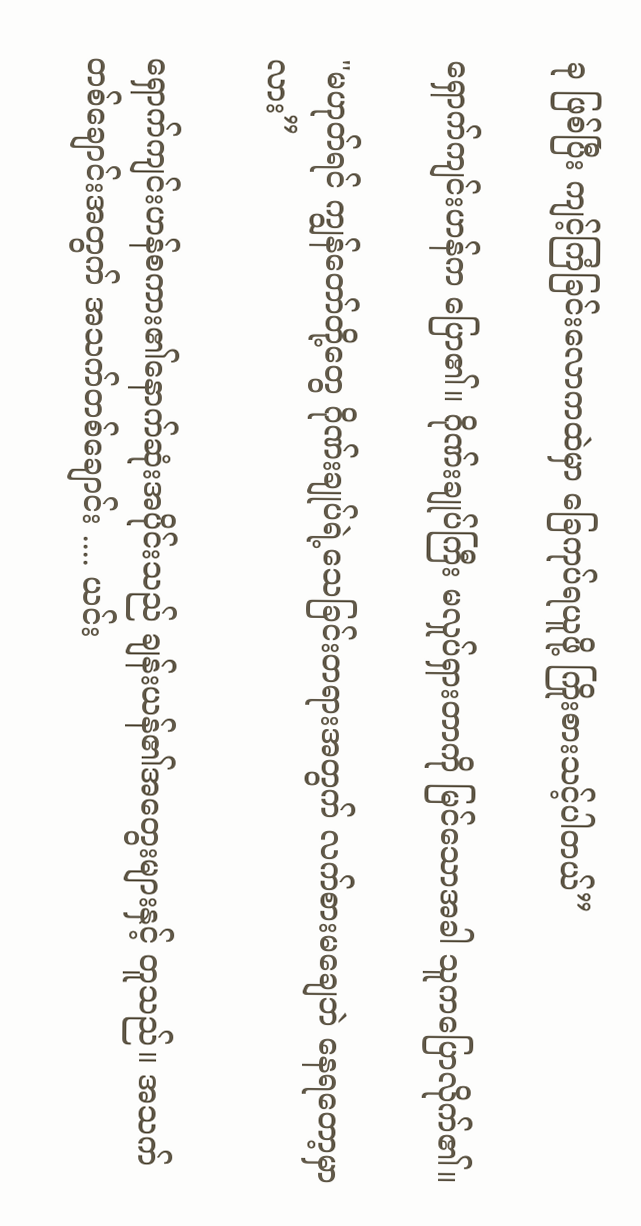ခု ဖြစ်ပြီး ကျင့်ကြံခြင်းလောကထဲမှာ ခြေကုပ်ရယူဖို့ ကြိုးစားသင့်ပါတယ်”

ရှောက်ကျင်းဟန်က ပြော၏။ ဂိုဏ်းချုပ်ကြီး မလှုပ်ရှားတာကို မြင်သောအခါ သူကပြောလိုက်၏။

"မဟုတ်ရင် ကျွန်တော်တို့တွေ ဂိုဏ်းချုပ်ရဲ့သေခြင်းတရားအတွက် လက်စားမချေဘဲ နေရတော့မှာလား”

ရှောက်ကျင်းဟန်စကား၏နောက်ဆုံးအပိုင်းသည် ချန်းယန်၏အတွေးများနှင့် တူသည်။ အသက်တစ်ချောင်းအတွက် အသက်တစ်ချောင်း .... ယင်း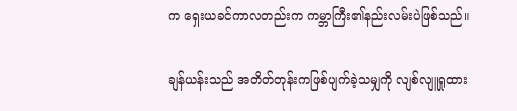က ရှေးယခင်ကာလတည်းက ကမ္ဘာကြီး၏နည်းလမ်းပဲဖြစ်သည်။

ချန်ယန်းသည် အတိတ်တုန်းကဖြစ်ပျက်ခဲ့သမျှကို လျစ်လျူရှုထား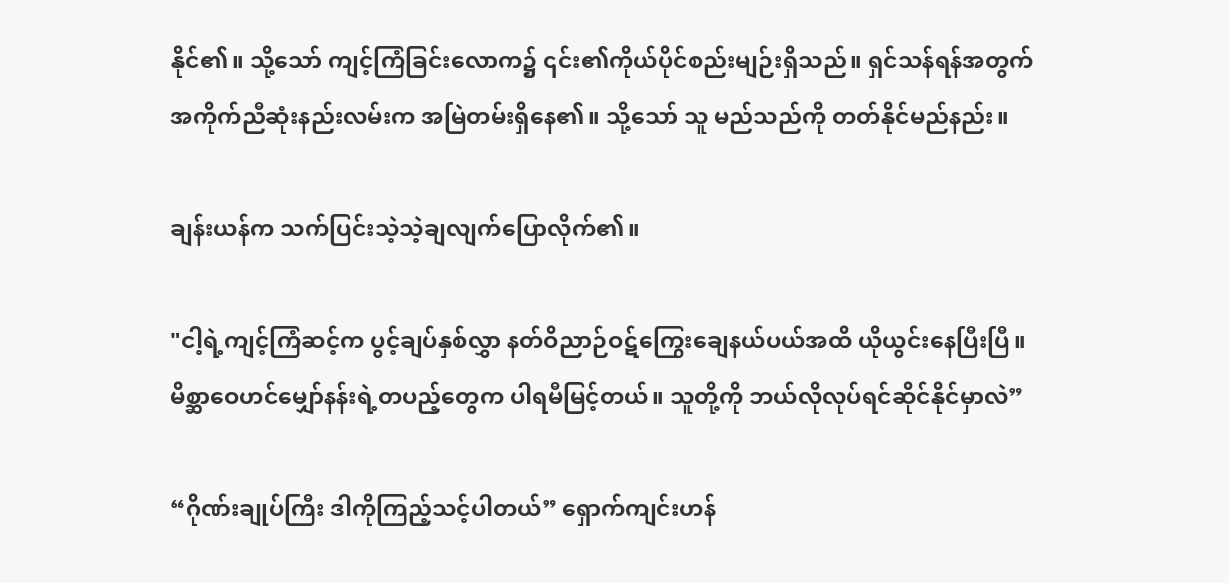နိုင်၏။ သို့သော် ကျင့်ကြံခြင်းလောက၌ ၎င်း၏ကိုယ်ပိုင်စည်းမျဉ်းရှိသည်။ ရှင်သန်ရန်အတွက် အကိုက်ညီဆုံးနည်းလမ်းက အမြဲတမ်းရှိနေ၏။ သို့သော် သူ မည်သည်ကို တတ်နိုင်မည်နည်း။

ချန်းယန်က သက်ပြင်းသဲ့သဲ့ချလျက်ပြောလိုက်၏။

"ငါ့ရဲ့ကျင့်ကြံဆင့်က ပွင့်ချပ်နှစ်လွှာ နတ်ဝိညာဉ်ဝဋ်ကြွေးချေနယ်ပယ်အထိ ယိုယွင်းနေပြီးပြီ။ မိစ္ဆာဝေဟင်မျှော်နန်းရဲ့တပည့်တွေက ပါရမီမြင့်တယ်။ သူတို့ကို ဘယ်လိုလုပ်ရင်ဆိုင်နိုင်မှာလဲ”

“ဂိုဏ်းချုပ်ကြီး ဒါကိုကြည့်သင့်ပါတယ်” ရှောက်ကျင်းဟန်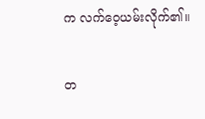က လက်ဝေ့ယမ်းလိုက်၏။

တ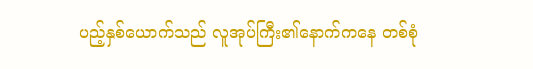ပည့်နှစ်ယောက်သည် လူအုပ်ကြီး၏နောက်ကနေ တစ်စုံ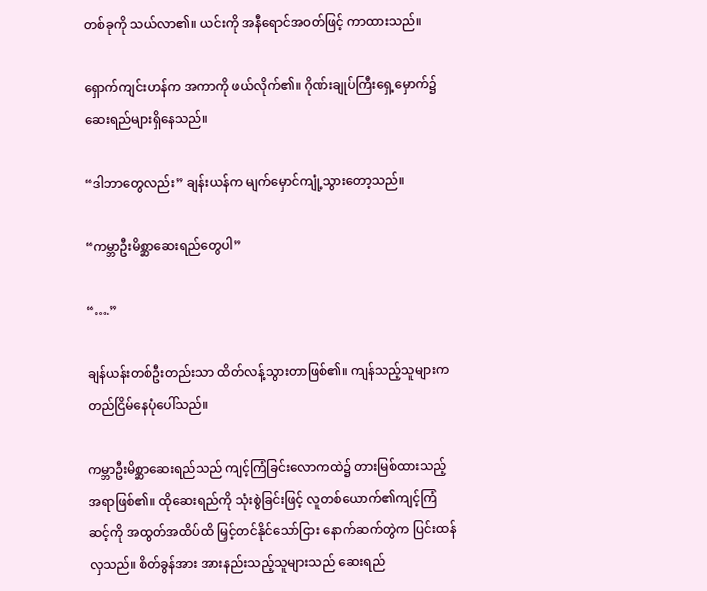တစ်ခုကို သယ်လာ၏။ ယင်းကို အနီရောင်အဝတ်ဖြင့် ကာထားသည်။

ရှောက်ကျင်းဟန်က အကာကို ဖယ်လိုက်၏။ ဂိုဏ်းချုပ်ကြီးရှေ့မှောက်၌ ဆေးရည်များရှိနေသည်။

“ဒါဘာတွေလည်း” ချန်းယန်က မျက်မှောင်ကျုံ့သွားတော့သည်။

“ကမ္ဘာဦးမိစ္ဆာဆေးရည်တွေပါ”

“….”

ချန်ယန်းတစ်ဦးတည်းသာ ထိတ်လန့်သွားတာဖြစ်၏။ ကျန်သည့်သူများက တည်ငြိမ်နေပုံပေါ်သည်။

ကမ္ဘာဦးမိစ္ဆာဆေးရည်သည် ကျင့်ကြံခြင်းလောကထဲ၌ တားမြစ်ထားသည့်အရာဖြစ်၏။ ထိုဆေးရည်ကို သုံးစွဲခြင်းဖြင့် လူတစ်ယောက်၏ကျင့်ကြံဆင့်ကို အထွတ်အထိပ်ထိ မြှင့်တင်နိုင်သော်ငြား နောက်ဆက်တွဲက ပြင်းထန်လှသည်။ စိတ်ခွန်အား အားနည်းသည့်သူများသည် ဆေးရည်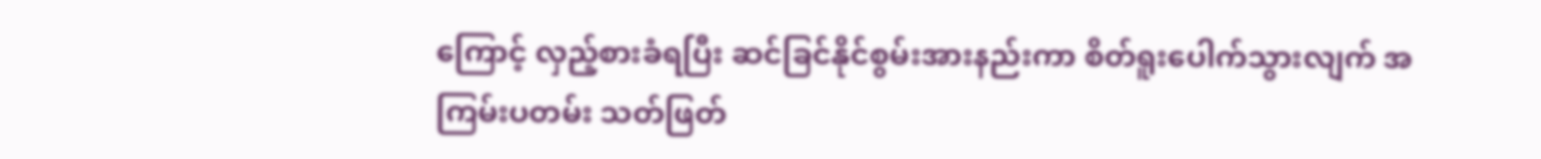ကြောင့် လှည့်စားခံရပြီး ဆင်ခြင်နိုင်စွမ်းအားနည်းကာ စိတ်ရူးပေါက်သွားလျက် အကြမ်းပတမ်း သတ်ဖြတ်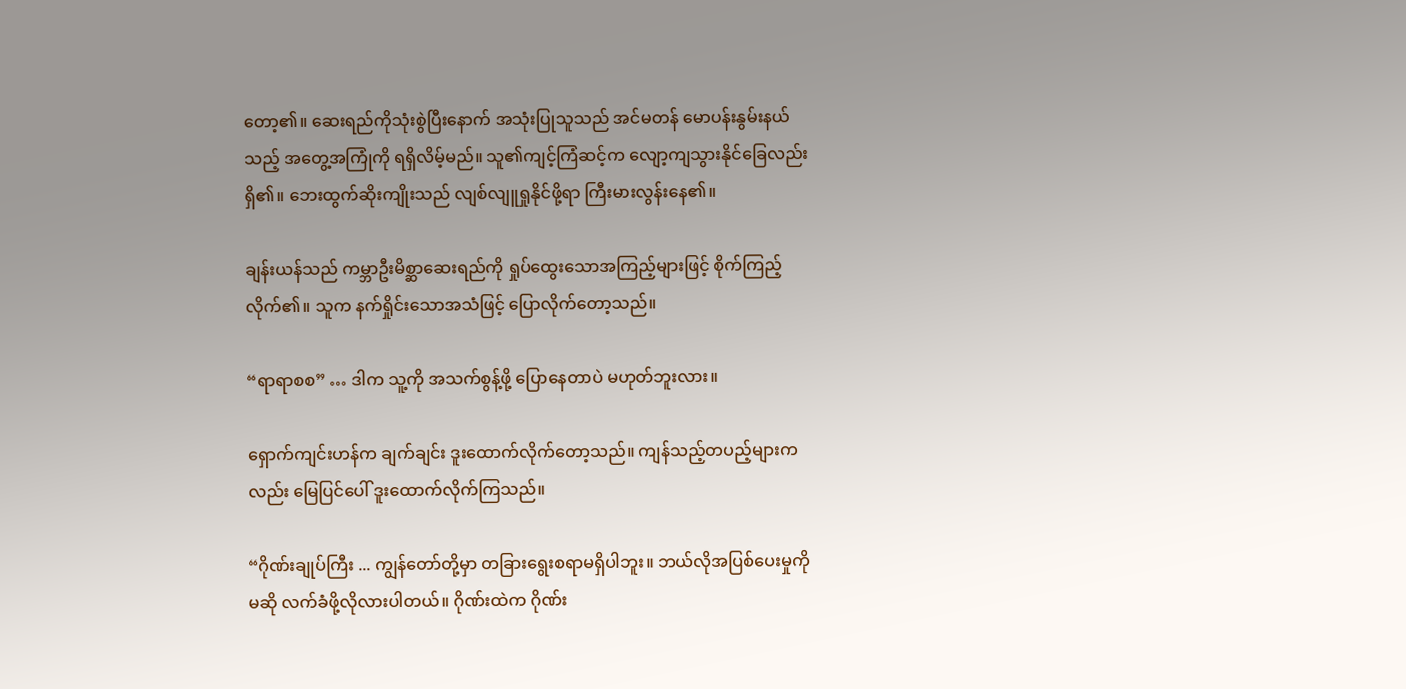တော့၏။ ဆေးရည်ကိုသုံးစွဲပြီးနောက် အသုံးပြုသူသည် အင်မတန် မောပန်းနွမ်းနယ်သည့် အတွေ့အကြုံကို ရရှိလိမ့်မည်။ သူ၏ကျင့်ကြံဆင့်က လျော့ကျသွားနိုင်ခြေလည်း ရှိ၏။ ဘေးထွက်ဆိုးကျိုးသည် လျစ်လျူရှုနိုင်ဖို့ရာ ကြီးမားလွန်းနေ၏။

ချန်းယန်သည် ကမ္ဘာဦးမိစ္ဆာဆေးရည်ကို ရှုပ်ထွေးသောအကြည့်များဖြင့် စိုက်ကြည့်လိုက်၏။ သူက နက်ရှိုင်းသောအသံဖြင့် ပြောလိုက်တော့သည်။

“ရာရာစစ” … ဒါက သူ့ကို အသက်စွန့်ဖို့ ပြောနေတာပဲ မဟုတ်ဘူးလား။

ရှောက်ကျင်းဟန်က ချက်ချင်း ဒူးထောက်လိုက်တော့သည်။ ကျန်သည့်တပည့်များကလည်း မြေပြင်ပေါ် ဒူးထောက်လိုက်ကြသည်။

“ဂိုဏ်းချုပ်ကြီး ... ကျွန်တော်တို့မှာ တခြားရွေးစရာမရှိပါဘူး။ ဘယ်လိုအပြစ်ပေးမှုကိုမဆို လက်ခံဖို့လိုလားပါတယ်။ ဂိုဏ်းထဲက ဂိုဏ်း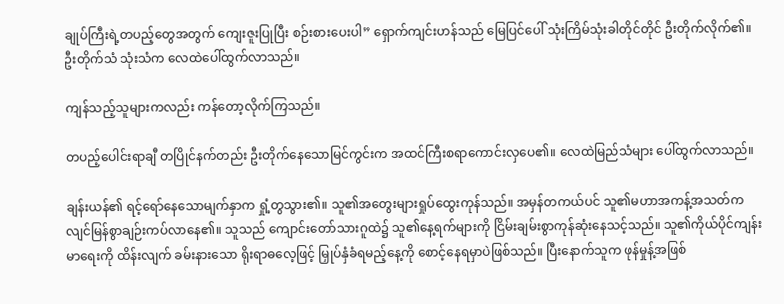ချုပ်ကြီးရဲ့တပည့်တွေအတွက် ကျေးဇူးပြုပြီး စဉ်းစားပေးပါ” ရှောက်ကျင်းဟန်သည် မြေပြင်ပေါ် သုံးကြိမ်သုံးခါတိုင်တိုင် ဦးတိုက်လိုက်၏။ ဦးတိုက်သံ သုံးသံက လေထဲပေါ်ထွက်လာသည်။

ကျန်သည့်သူများကလည်း ကန်တော့လိုက်ကြသည်။

တပည့်ပေါင်းရာချီ တပြိုင်နက်တည်း ဦးတိုက်နေသောမြင်ကွင်းက အထင်ကြီးစရာကောင်းလှပေ၏။ လေထဲမြည်သံများ ပေါ်ထွက်လာသည်။

ချန်းယန်၏ ရင့်ရော်နေသောမျက်နှာက ရှုံ့တွသွား၏။ သူ၏အတွေးများရှုပ်ထွေးကုန်သည်။ အမှန်တကယ်ပင် သူ၏မဟာအကန့်အသတ်က လျင်မြန်စွာချဉ်းကပ်လာနေ၏။ သူသည် ကျောင်းတော်သားဂူထဲ၌ သူ၏နေ့ရက်များကို ငြိမ်းချမ်းစွာကုန်ဆုံးနေသင့်သည်။ သူ၏ကိုယ်ပိုင်ကျန်းမာရေးကို ထိန်းလျက် ခမ်းနားသော ရိုးရာဓလေ့ဖြင့် မြှုပ်နှံခံရမည့်နေ့ကို စောင့်နေရမှာပဲဖြစ်သည်။ ပြီးနောက်သူက ဖုန်မှုန့်အဖြစ်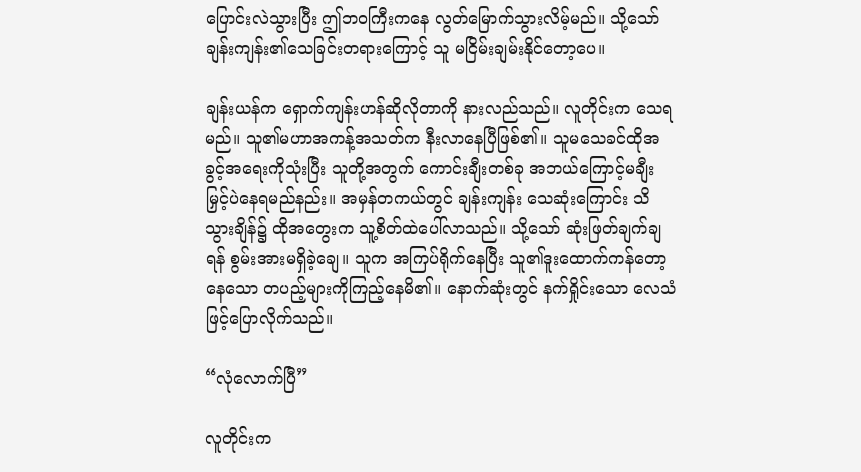ပြောင်းလဲသွားပြီး ဤဘဝကြီးကနေ လွတ်မြောက်သွားလိမ့်မည်။ သို့သော် ချန်းကျန်း၏သေခြင်းတရားကြောင့် သူ မငြိမ်းချမ်းနိုင်တော့ပေ။

ချန်းယန်က ရှောက်ကျန်းဟန်ဆိုလိုတာကို နားလည်သည်။ လူတိုင်းက သေရမည်။ သူ၏မဟာအကန့်အသတ်က နီးလာနေပြီဖြစ်၏။ သူမသေခင်ထိုအခွင့်အရေးကိုသုံးပြီး သူတို့အတွက် ကောင်းချီးတစ်ခု အဘယ်ကြောင့်မချီးမြှင့်ပဲနေရမည်နည်း။ အမှန်တကယ်တွင် ချန်းကျန်း သေဆုံးကြောင်း သိသွားချိန်၌ ထိုအတွေးက သူ့စိတ်ထဲပေါ်လာသည်။ သို့သော် ဆုံးဖြတ်ချက်ချရန် စွမ်းအားမရှိခဲ့ချေ။ သူက အကြပ်ရိုက်နေပြီး သူ၏ဒူးထောက်ကန်တော့နေသော တပည့်များကိုကြည့်နေမိ၏။ နောက်ဆုံးတွင် နက်ရှိုင်းသော လေသံဖြင့်ပြောလိုက်သည်။

“လုံလောက်ပြီ”

လူတိုင်းက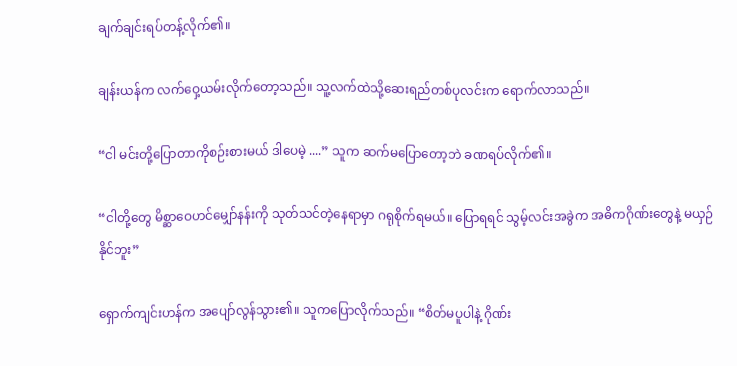ချက်ချင်းရပ်တန့်လိုက်၏။

ချန်းယန်က လက်ဝှေ့ယမ်းလိုက်တော့သည်။ သူ့လက်ထဲသို့ဆေးရည်တစ်ပုလင်းက ရောက်လာသည်။

“ငါ မင်းတို့ပြောတာကိုစဉ်းစားမယ် ဒါပေမဲ့ ....” သူက ဆက်မပြောတော့ဘဲ ခဏရပ်လိုက်၏။

“ငါတို့တွေ မိစ္ဆာဝေဟင်မျှော်နန်းကို သုတ်သင်တဲ့နေရာမှာ ဂရုစိုက်ရမယ်။ ပြောရရင် သွမ့်လင်းအခွဲက အဓိကဂိုဏ်းတွေနဲ့ မယှဉ်နိုင်ဘူး”

ရှောက်ကျင်းဟန်က အပျော်လွန်သွား၏။ သူကပြောလိုက်သည်။ “စိတ်မပူပါနဲ့ ဂိုဏ်း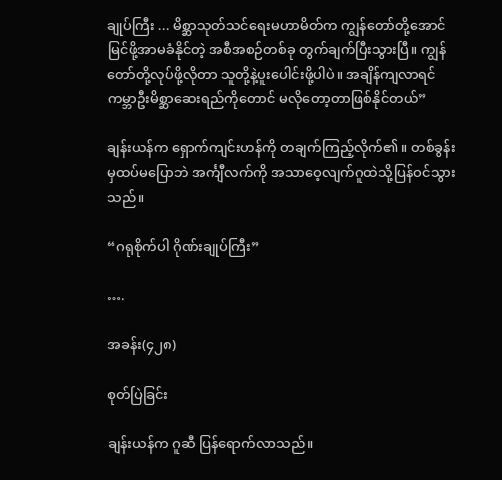ချုပ်ကြီး ... မိစ္ဆာသုတ်သင်ရေးမဟာမိတ်က ကျွန်တော်တို့အောင်မြင်ဖို့အာမခံနိုင်တဲ့ အစီအစဉ်တစ်ခု တွက်ချက်ပြီးသွားပြီ။ ကျွန်တော်တို့လုပ်ဖို့လိုတာ သူတို့နဲ့ပူးပေါင်းဖို့ပါပဲ။ အချိန်ကျလာရင် ကမ္ဘာဦးမိစ္ဆာဆေးရည်ကိုတောင် မလိုတော့တာဖြစ်နိုင်တယ်”

ချန်းယန်က ရှောက်ကျင်းဟန်ကို တချက်ကြည့်လိုက်၏။ တစ်ခွန်းမှထပ်မပြောဘဲ အင်္ကျီလက်ကို အသာဝေ့လျက်ဂူထဲသို့ပြန်ဝင်သွားသည်။

“ဂရုစိုက်ပါ ဂိုဏ်းချုပ်ကြီး”

….

အခန်း(၄၂၈)

စုတ်ပြဲခြင်း

ချန်းယန်က ဂူဆီ ပြန်ရောက်လာသည်။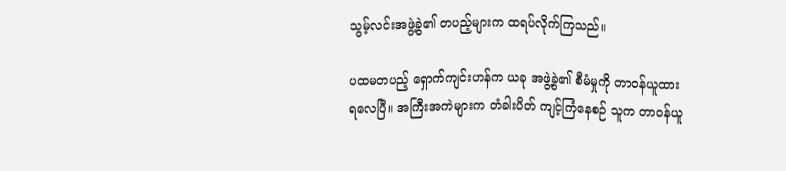သွမ့်လင်းအဖွဲ့ခွဲ၏ တပည့်များက ထရပ်လိုက်ကြသည်။

ပထမတပည့် ရှောက်ကျင်းဟန်က ယခု အဖွဲ့ခွဲ၏ စီမံမှုကို တာဝန်ယူထားရလေပြီ။ အကြီးအကဲများက တံခါးပိတ် ကျင့်ကြံနေစဉ် သူက တာဝန်ယူ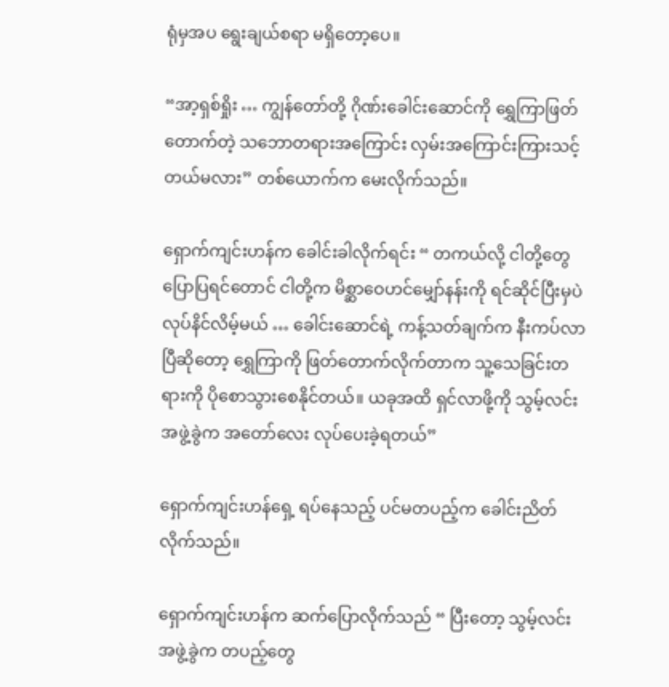ရုံမှအပ ရွေးချယ်စရာ မရှိတော့ပေ။

“အာ့ရှစ်ရှိုး … ကျွန်တော်တို့ ဂိုဏ်းခေါင်းဆောင်ကို ရွှေကြာဖြတ်တောက်တဲ့ သဘောတရားအကြောင်း လှမ်းအကြောင်းကြားသင့်တယ်မလား” တစ်ယောက်က မေးလိုက်သည်။

ရှောက်ကျင်းဟန်က ခေါင်းခါလိုက်ရင်း “ တကယ်လို့ ငါတို့တွေ ပြောပြရင်တောင် ငါတို့က မိစ္ဆာဝေဟင်မျှော်နန်းကို ရင်ဆိုင်ပြီးမှပဲ လုပ်နိင်လိမ့်မယ် … ခေါင်းဆောင်ရဲ့ ကန့်သတ်ချက်က နီးကပ်လာပြီဆိုတော့ ရွှေကြာကို ဖြတ်တောက်လိုက်တာက သူ့သေခြင်းတရားကို ပိုစောသွားစေနိုင်တယ်။ ယခုအထိ ရှင်လာဖို့ကို သွမ့်လင်းအဖွဲ့ခွဲက အတော်လေး လုပ်ပေးခဲ့ရတယ်”

ရှောက်ကျင်းဟန်ရှေ့ ရပ်နေသည့် ပင်မတပည့်က ခေါင်းညိတ်လိုက်သည်။

ရှောက်ကျင်းဟန်က ဆက်ပြောလိုက်သည် “ ပြီးတော့ သွမ့်လင်းအဖွဲ့ခွဲက တပည့်တွေ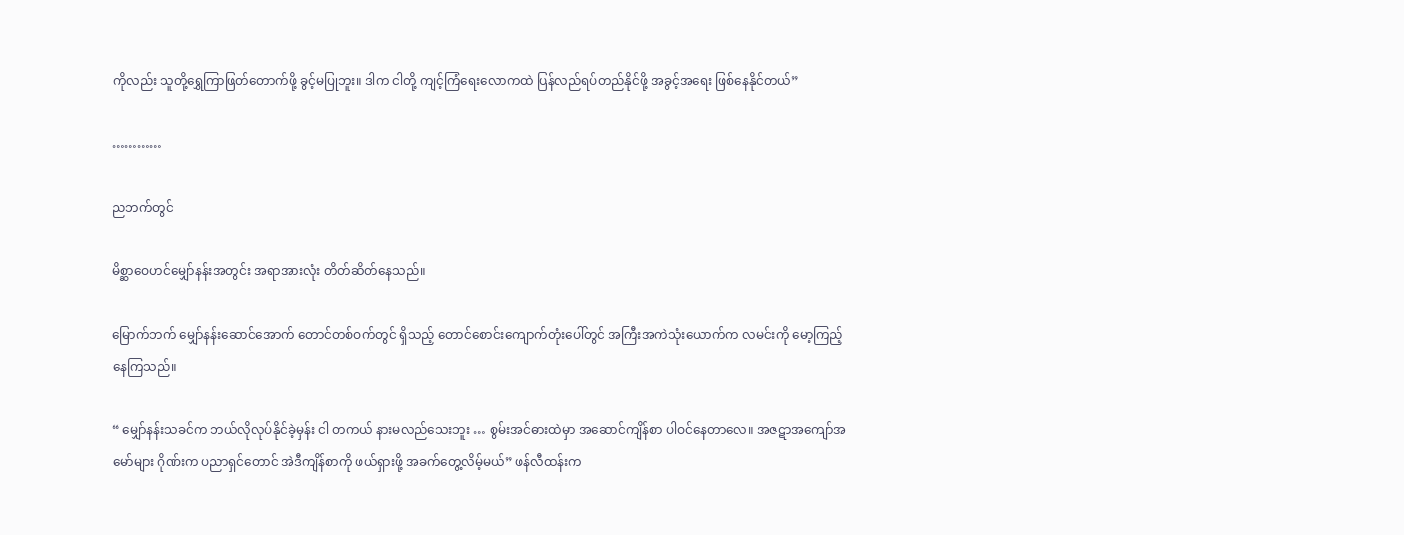ကိုလည်း သူတို့ရွှေကြာဖြတ်တောက်ဖို့ ခွင့်မပြုဘူး။ ဒါက ငါတို့ ကျင့်ကြံရေးလောကထဲ ပြန်လည်ရပ်တည်နိုင်ဖို့ အခွင့်အရေး ဖြစ်နေနိုင်တယ်”

…………

ညဘက်တွင်

မိစ္ဆာဝေဟင်မျှော်နန်းအတွင်း အရာအားလုံး တိတ်ဆိတ်နေသည်။

မြောက်ဘက် မျှော်နန်းဆောင်အောက် တောင်တစ်ဝက်တွင် ရှိသည့် တောင်စောင်းကျောက်တုံးပေါ်တွင် အကြီးအကဲသုံးယောက်က လမင်းကို မော့ကြည့်နေကြသည်။

“ မျှော်နန်းသခင်က ဘယ်လိုလုပ်နိုင်ခဲ့မှန်း ငါ တကယ် နားမလည်သေးဘူး … စွမ်းအင်ဓားထဲမှာ အဆောင်ကျိန်စာ ပါဝင်နေတာလေ။ အဇဋာအကျော်အမော်များ ဂိုဏ်းက ပညာရှင်တောင် အဲဒီကျိန်စာကို ဖယ်ရှားဖို့ အခက်တွေ့လိမ့်မယ်” ဖန်လီထန်းက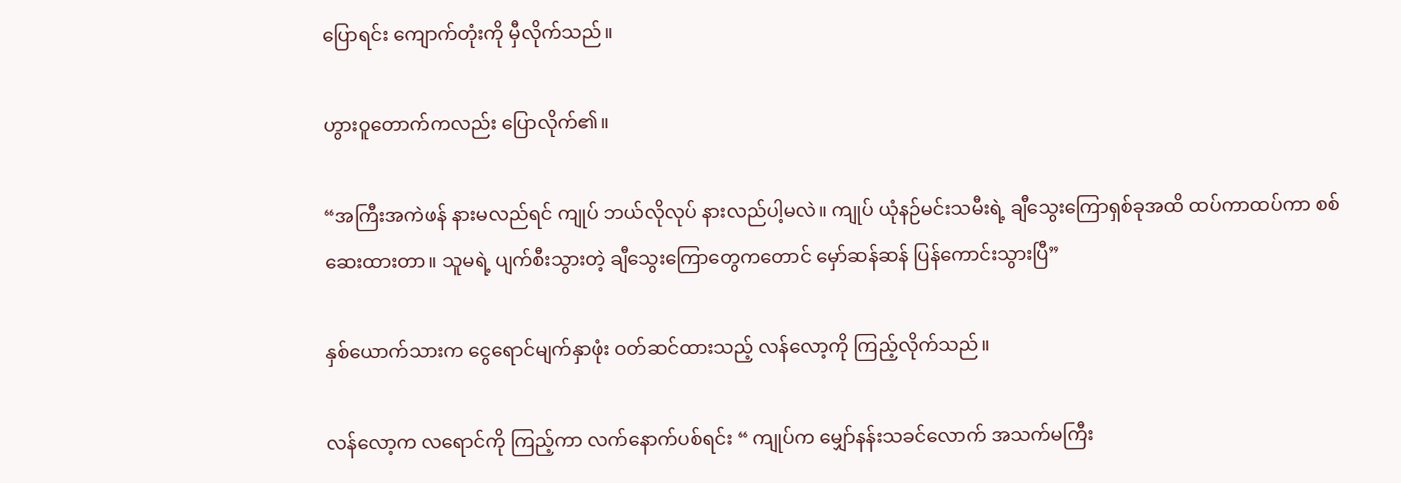ပြောရင်း ကျောက်တုံးကို မှီလိုက်သည်။

ဟွားဝူတောက်ကလည်း ပြောလိုက်၏။

“အကြီးအကဲဖန် နားမလည်ရင် ကျုပ် ဘယ်လိုလုပ် နားလည်ပါ့မလဲ။ ကျုပ် ယုံနဉ်မင်းသမီးရဲ့ ချီသွေးကြောရှစ်ခုအထိ ထပ်ကာထပ်ကာ စစ်ဆေးထားတာ။ သူမရဲ့ ပျက်စီးသွားတဲ့ ချီသွေးကြောတွေကတောင် မှော်ဆန်ဆန် ပြန်ကောင်းသွားပြီ”

နှစ်ယောက်သားက ငွေရောင်မျက်နှာဖုံး ဝတ်ဆင်ထားသည့် လန်လော့ကို ကြည့်လိုက်သည်။

လန်လော့က လရောင်ကို ကြည့်ကာ လက်နောက်ပစ်ရင်း “ ကျုပ်က မျှော်နန်းသခင်လောက် အသက်မကြီး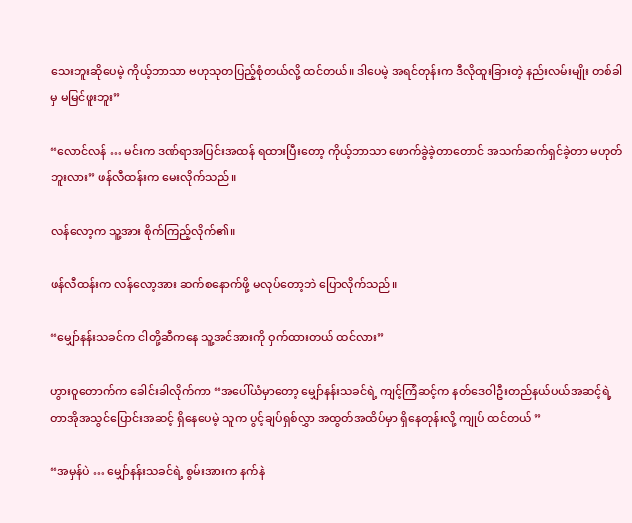သေးဘူးဆိုပေမဲ့ ကိုယ့်ဘာသာ ဗဟုသုတပြည့်စုံတယ်လို့ ထင်တယ်။ ဒါပေမဲ့ အရင်တုန်းက ဒီလိုထူးခြားတဲ့ နည်းလမ်းမျိုး တစ်ခါမှ မမြင်ဖူးဘူး”

“လောင်လန် … မင်းက ဒဏ်ရာအပြင်းအထန် ရထားပြီးတော့ ကိုယ့်ဘာသာ ဖောက်ခွဲခဲ့တာတောင် အသက်ဆက်ရှင်ခဲ့တာ မဟုတ်ဘူးလား” ဖန်လီထန်းက မေးလိုက်သည်။

လန်လော့က သူ့အား စိုက်ကြည့်လိုက်၏။

ဖန်လီထန်းက လန်လော့အား ဆက်စနောက်ဖို့ မလုပ်တော့ဘဲ ပြောလိုက်သည်။

“မျှော်နန်းသခင်က ငါတို့ဆီကနေ သူ့အင်အားကို ဝှက်ထားတယ် ထင်လား”

ဟွားဝူတောက်က ခေါင်းခါလိုက်ကာ “အပေါ်ယံမှာတော့ မျှော်နန်းသခင်ရဲ့ ကျင့်ကြံဆင့်က နတ်ဒေဝါဦးတည်နယ်ပယ်အဆင့်ရဲ့ တာအိုအသွင်ပြောင်းအဆင့် ရှိနေပေမဲ့ သူက ပွင့်ချပ်ရှစ်လွှာ အထွတ်အထိပ်မှာ ရှိနေတုန်းလို့ ကျုပ် ထင်တယ် ”

“အမှန်ပဲ … မျှော်နန်းသခင်ရဲ့ စွမ်းအားက နက်နဲ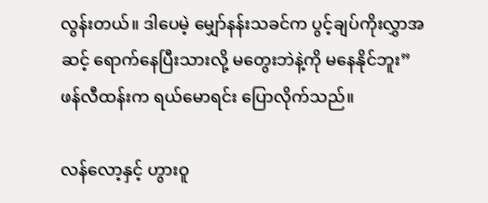လွန်းတယ်။ ဒါပေမဲ့ မျှော်နန်းသခင်က ပွင့်ချပ်ကိုးလွှာအဆင့် ရောက်နေပြီးသားလို့ မတွေးဘဲနဲ့ကို မနေနိုင်ဘူး” ဖန်လီထန်းက ရယ်မောရင်း ပြောလိုက်သည်။

လန်လော့နှင့် ဟွားဝူ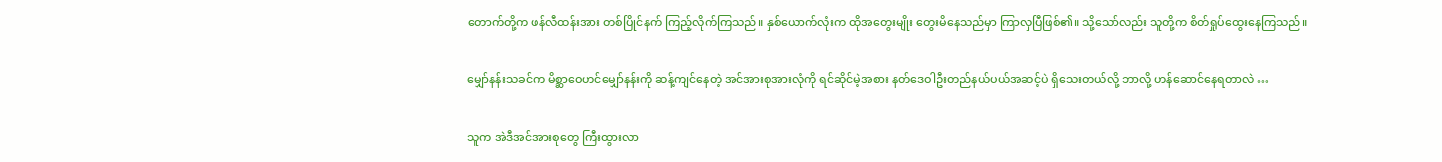တောက်တို့က ဖန်လီထန်းအား တစ်ပြိုင်နက် ကြည့်လိုက်ကြသည်။ နှစ်ယောက်လုံးက ထိုအတွေးမျိုး တွေးမိနေသည်မှာ ကြာလှပြီဖြစ်၏။ သို့သော်လည်း သူတို့က စိတ်ရှုပ်ထွေးနေကြသည်။

မျှော်နန်းသခင်က မိစ္ဆာဝေဟင်မျှော်နန်းကို ဆန့်ကျင်နေတဲ့ အင်အားစုအားလုံကို ရင်ဆိုင်မဲ့အစား နတ်ဒေဝါဦးတည်နယ်ပယ်အဆင့်ပဲ ရှိသေးတယ်လို့ ဘာလို့ ဟန်ဆောင်နေရတာလဲ …

သူက အဲဒီအင်အားစုတွေ ကြီးထွားလာ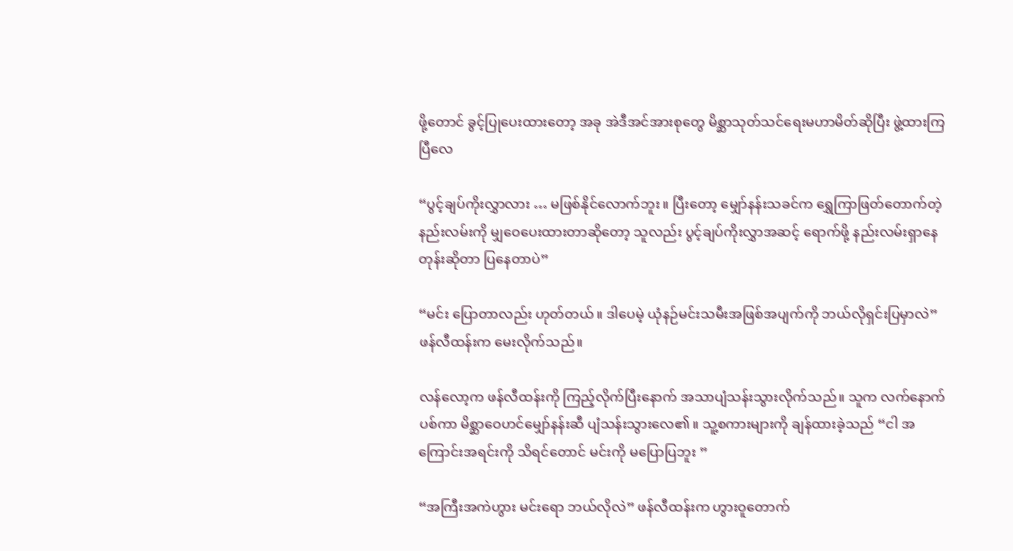ဖို့တောင် ခွင့်ပြုပေးထားတော့ အခု အဲဒီအင်အားစုတွေ မိစ္ဆာသုတ်သင်ရေးမဟာမိတ်ဆိုပြီး ဖွဲ့ထားကြပြီလေ

“ပွင့်ချပ်ကိုးလွှာလား … မဖြစ်နိုင်လောက်ဘူး။ ပြီးတော့ မျှော်နန်းသခင်က ရွှေကြာဖြတ်တောက်တဲ့ နည်းလမ်းကို မျှဝေပေးထားတာဆိုတော့ သူလည်း ပွင့်ချပ်ကိုးလွှာအဆင့် ရောက်ဖို့ နည်းလမ်းရှာနေတုန်းဆိုတာ ပြနေတာပဲ”

“မင်း ပြောတာလည်း ဟုတ်တယ်။ ဒါပေမဲ့ ယုံနဉ်မင်းသမီးအဖြစ်အပျက်ကို ဘယ်လိုရှင်းပြမှာလဲ” ဖန်လီထန်းက မေးလိုက်သည်။

လန်လော့က ဖန်လီထန်းကို ကြည့်လိုက်ပြီးနောက် အသာပျံသန်းသွားလိုက်သည်။ သူက လက်နောက်ပစ်ကာ မိစ္ဆာဝေဟင်မျှော်နန်းဆီ ပျံသန်းသွားလေ၏။ သူ့စကားများကို ချန်ထားခဲ့သည် “ငါ အကြောင်းအရင်းကို သိရင်တောင် မင်းကို မပြောပြဘူး ”

“အကြီးအကဲဟွား မင်းရော ဘယ်လိုလဲ” ဖန်လီထန်းက ဟွားဝူတောက်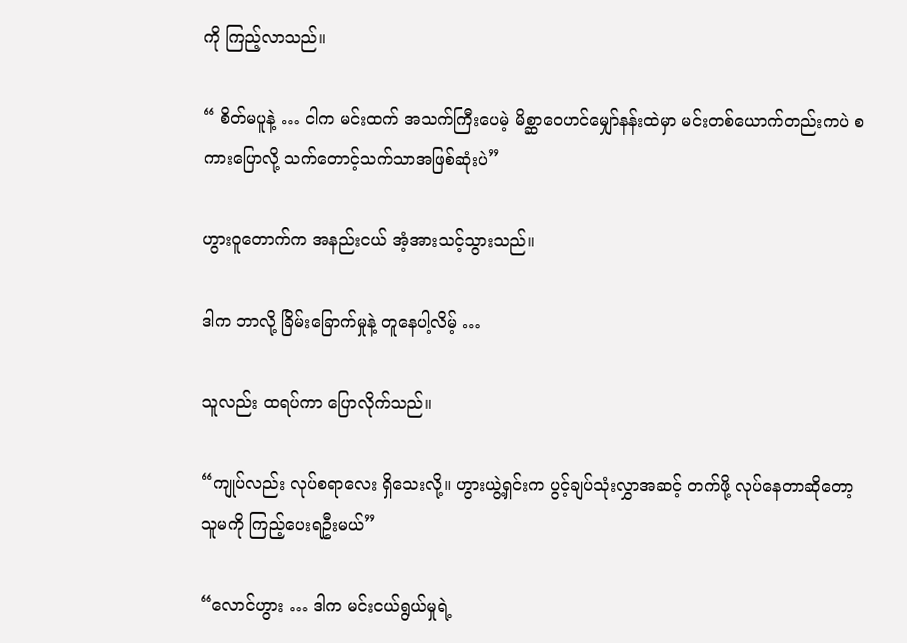ကို ကြည့်လာသည်။

“ စိတ်မပူနဲ့ … ငါက မင်းထက် အသက်ကြီးပေမဲ့ မိစ္ဆာဝေဟင်မျှော်နန်းထဲမှာ မင်းတစ်ယောက်တည်းကပဲ စကားပြောလို့ သက်တောင့်သက်သာအဖြစ်ဆုံးပဲ”

ဟွားဝူတောက်က အနည်းငယ် အံ့အားသင့်သွားသည်။

ဒါက ဘာလို့ ခြိမ်းခြောက်မှုနဲ့ တူနေပါ့လိမ့် …

သူလည်း ထရပ်ကာ ပြောလိုက်သည်။

“ကျုပ်လည်း လုပ်စရာလေး ရှိသေးလို့။ ဟွားယွဲ့ရှင်းက ပွင့်ချပ်သုံးလွှာအဆင့် တက်ဖို့ လုပ်နေတာဆိုတော့ သူမကို ကြည့်ပေးရဦးမယ်”

“လောင်ဟွား … ဒါက မင်းငယ်ရွယ်မှုရဲ့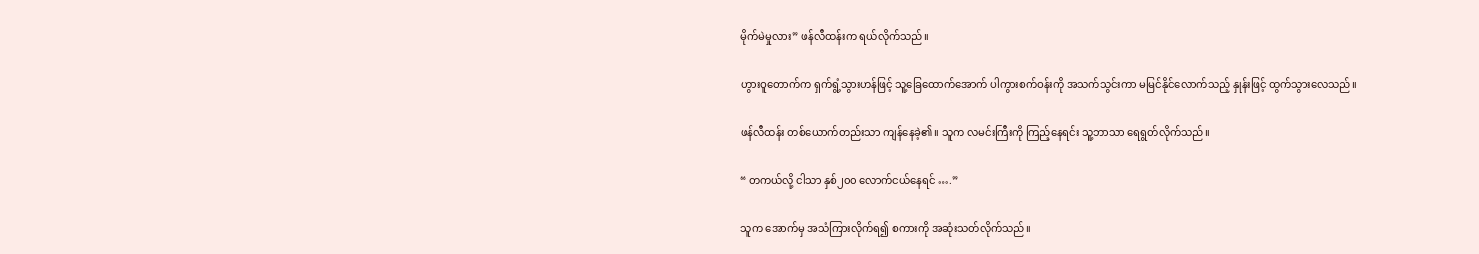မိုက်မဲမှုလား” ဖန်လီထန်းက ရယ်လိုက်သည်။

ဟွားဝူတောက်က ရှက်ရွံ့သွားဟန်ဖြင့် သူ့ခြေထောက်အောက် ပါကွားစက်ဝန်းကို အသက်သွင်းကာ မမြင်နိုင်လောက်သည့် နှုန်းဖြင့် ထွက်သွားလေသည်။

ဖန်လီထန်း တစ်ယောက်တည်းသာ ကျန်နေခဲ့၏။ သူက လမင်းကြီးကို ကြည့်နေရင်း သူ့ဘာသာ ရေရွတ်လိုက်သည်။

“ တကယ်လို့ ငါသာ နှစ်၂၀၀ လောက်ငယ်နေရင် ….”

သူက အောက်မှ အသံကြားလိုက်ရ၍ စကားကို အဆုံးသတ်လိုက်သည်။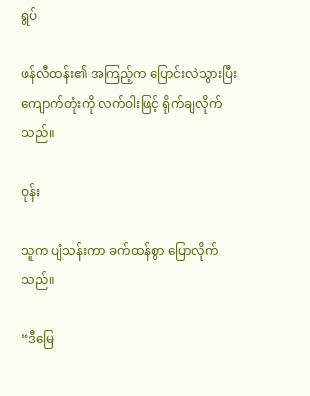ရွပ်

ဖန်လီထန်း၏ အကြည့်က ပြောင်းလဲသွားပြီး ကျောက်တုံးကို လက်ဝါးဖြင့် ရိုက်ချလိုက်သည်။

ဝုန်း

သူက ပျံသန်းကာ ခက်ထန်စွာ ပြောလိုက်သည်။

“ဒီမြေ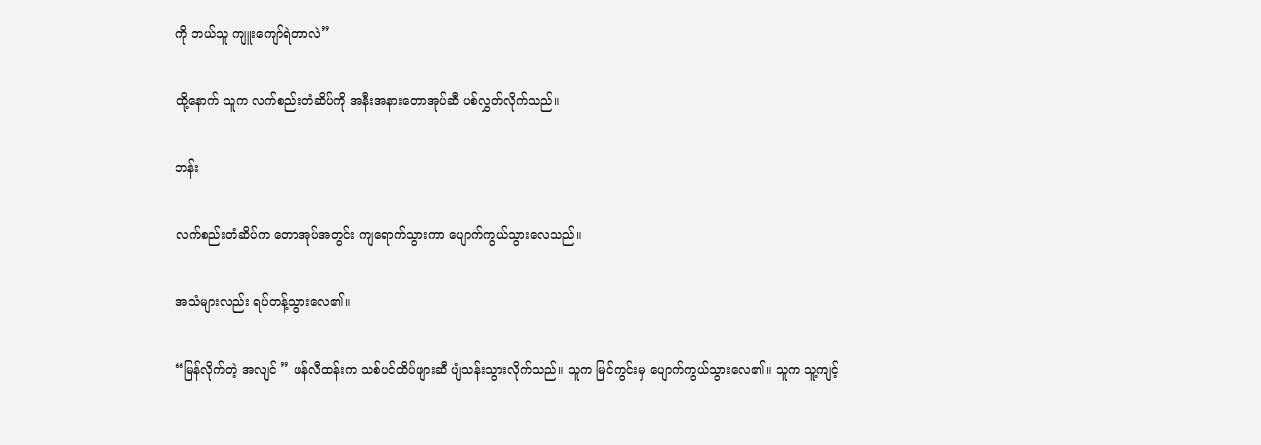ကို ဘယ်သူ ကျူးကျော်ရဲတာလဲ”

ထို့နောက် သူက လက်စည်းတံဆိပ်ကို အနီးအနားတောအုပ်ဆီ ပစ်လွှတ်လိုက်သည်။

ဘန်း

လက်စည်းတံဆိပ်က တောအုပ်အတွင်း ကျရောက်သွားကာ ပျောက်ကွယ်သွားလေသည်။

အသံများလည်း ရပ်တန့်သွားလေ၏။

“မြန်လိုက်တဲ့ အလျင် ” ဖန်လီထန်းက သစ်ပင်ထိပ်ဖျားဆီ ပျံသန်းသွားလိုက်သည်။ သူက မြင်ကွင်းမှ ပျောက်ကွယ်သွားလေ၏။ သူက သူ့ကျင့်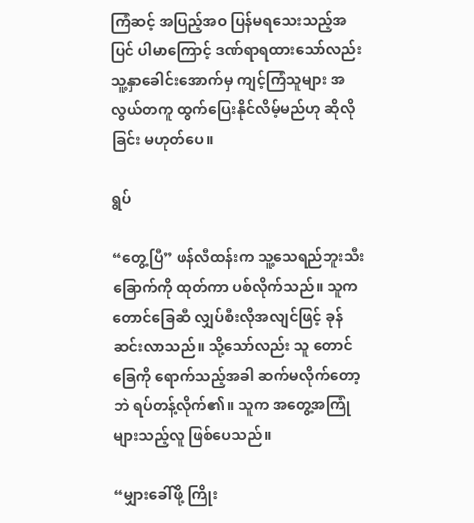ကြံဆင့် အပြည့်အဝ ပြန်မရသေးသည့်အပြင် ပါမာကြောင့် ဒဏ်ရာရထားသော်လည်း သူ့နှာခေါင်းအောက်မှ ကျင့်ကြံသူများ အလွယ်တကူ ထွက်ပြေးနိုင်လိမ့်မည်ဟု ဆိုလိုခြင်း မဟုတ်ပေ။

ရွပ်

“တွေ့ပြီ” ဖန်လီထန်းက သူ့သေရည်ဘူးသီးခြောက်ကို ထုတ်ကာ ပစ်လိုက်သည်။ သူက တောင်ခြေဆီ လျှပ်စီးလိုအလျင်ဖြင့် ခုန်ဆင်းလာသည်။ သို့သော်လည်း သူ တောင်ခြေကို ရောက်သည့်အခါ ဆက်မလိုက်တော့ဘဲ ရပ်တန့်လိုက်၏။ သူက အတွေ့အကြုံများသည့်လူ ဖြစ်ပေသည်။

“မျှားခေါ်ဖို့ ကြိုး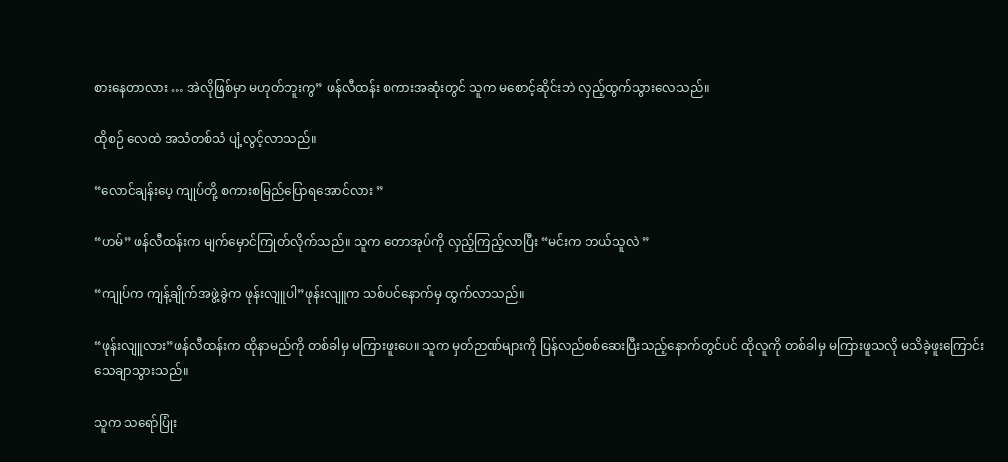စားနေတာလား … အဲလိုဖြစ်မှာ မဟုတ်ဘူးကွ” ဖန်လီထန်း စကားအဆုံးတွင် သူက မစောင့်ဆိုင်းဘဲ လှည့်ထွက်သွားလေသည်။

ထိုစဉ် လေထဲ အသံတစ်သံ ပျံ့လွင့်လာသည်။

“လောင်ချန်းပေ့ ကျုပ်တို့ စကားစမြည်ပြောရအောင်လား ”

“ဟမ်” ဖန်လီထန်းက မျက်မှောင်ကြုတ်လိုက်သည်။ သူက တောအုပ်ကို လှည့်ကြည့်လာပြီး “မင်းက ဘယ်သူလဲ ”

“ကျုပ်က ကျန့်ချိုက်အဖွဲ့ခွဲက ဖုန်းလျူပါ”ဖုန်းလျူက သစ်ပင်နောက်မှ ထွက်လာသည်။

“ဖုန်းလျူလား”ဖန်လီထန်းက ထိုနာမည်ကို တစ်ခါမှ မကြားဖူးပေ။ သူက မှတ်ဉာဏ်များကို ပြန်လည်စစ်ဆေးပြီးသည့်နောက်တွင်ပင် ထိုလူကို တစ်ခါမှ မကြားဖူသလို မသိခဲ့ဖူးကြောင်း သေချာသွားသည်။

သူက သရော်ပြုံး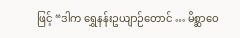ဖြင့် “ဒါက ရွှေနန်းဥယျာဉ်တောင် … မိစ္ဆာဝေ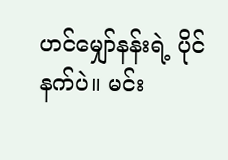ဟင်မျှော်နန်းရဲ့ ပိုင်နက်ပဲ။ မင်း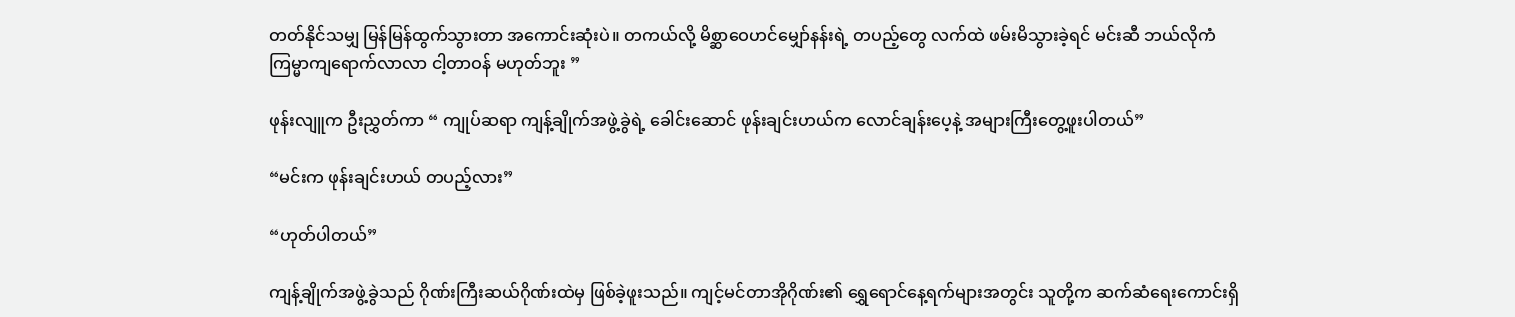တတ်နိုင်သမျှ မြန်မြန်ထွက်သွားတာ အကောင်းဆုံးပဲ။ တကယ်လို့ မိစ္ဆာဝေဟင်မျှော်နန်းရဲ့ တပည့်တွေ လက်ထဲ ဖမ်းမိသွားခဲ့ရင် မင်းဆီ ဘယ်လိုကံကြမ္မာကျရောက်လာလာ ငါ့တာဝန် မဟုတ်ဘူး ”

ဖုန်းလျူက ဦးညွှတ်ကာ “ ကျုပ်ဆရာ ကျန့်ချိုက်အဖွဲ့ခွဲရဲ့ ခေါင်းဆောင် ဖုန်းချင်းဟယ်က လောင်ချန်းပေ့နဲ့ အများကြီးတွေ့ဖူးပါတယ်”

“မင်းက ဖုန်းချင်းဟယ် တပည့်လား”

“ဟုတ်ပါတယ်”

ကျန့်ချိုက်အဖွဲ့ခွဲသည် ဂိုဏ်းကြီးဆယ်ဂိုဏ်းထဲမှ ဖြစ်ခဲ့ဖူးသည်။ ကျင့်မင်တာအိုဂိုဏ်း၏ ရွှေရောင်နေ့ရက်များအတွင်း သူတို့က ဆက်ဆံရေးကောင်းရှိ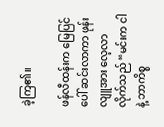ခဲ့ကြ၏။

ဖန်လီထန်းက မြေပြင်ပေါ် ဆင်းလာကာ ဖုန်းလျူအား လေ့လာလိုက်သည် “မင်းက ငါနဲ့ ဘာကိစ္စ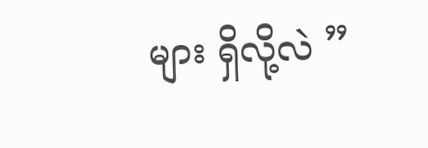များ ရှိလို့လဲ ”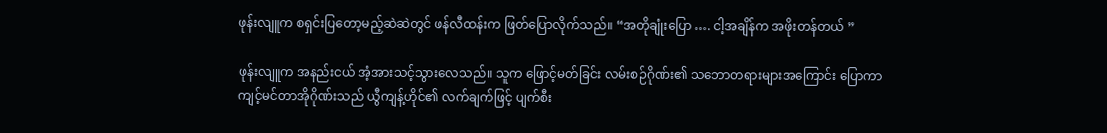ဖုန်းလျူက စရှင်းပြတော့မည့်ဆဲဆဲတွင် ဖန်လီထန်းက ဖြတ်ပြောလိုက်သည်။ “အတိုချုံးပြော …. ငါ့အချိန်က အဖိုးတန်တယ် ”

ဖုန်းလျူက အနည်းငယ် အံ့အားသင့်သွားလေသည်။ သူက ဖြောင့်မတ်ခြင်း လမ်းစဉ်ဂိုဏ်း၏ သဘောတရားများအကြောင်း ပြောကာ ကျင့်မင်တာအိုဂိုဏ်းသည် ယွီကျန့်ဟိုင်၏ လက်ချက်ဖြင့် ပျက်စီး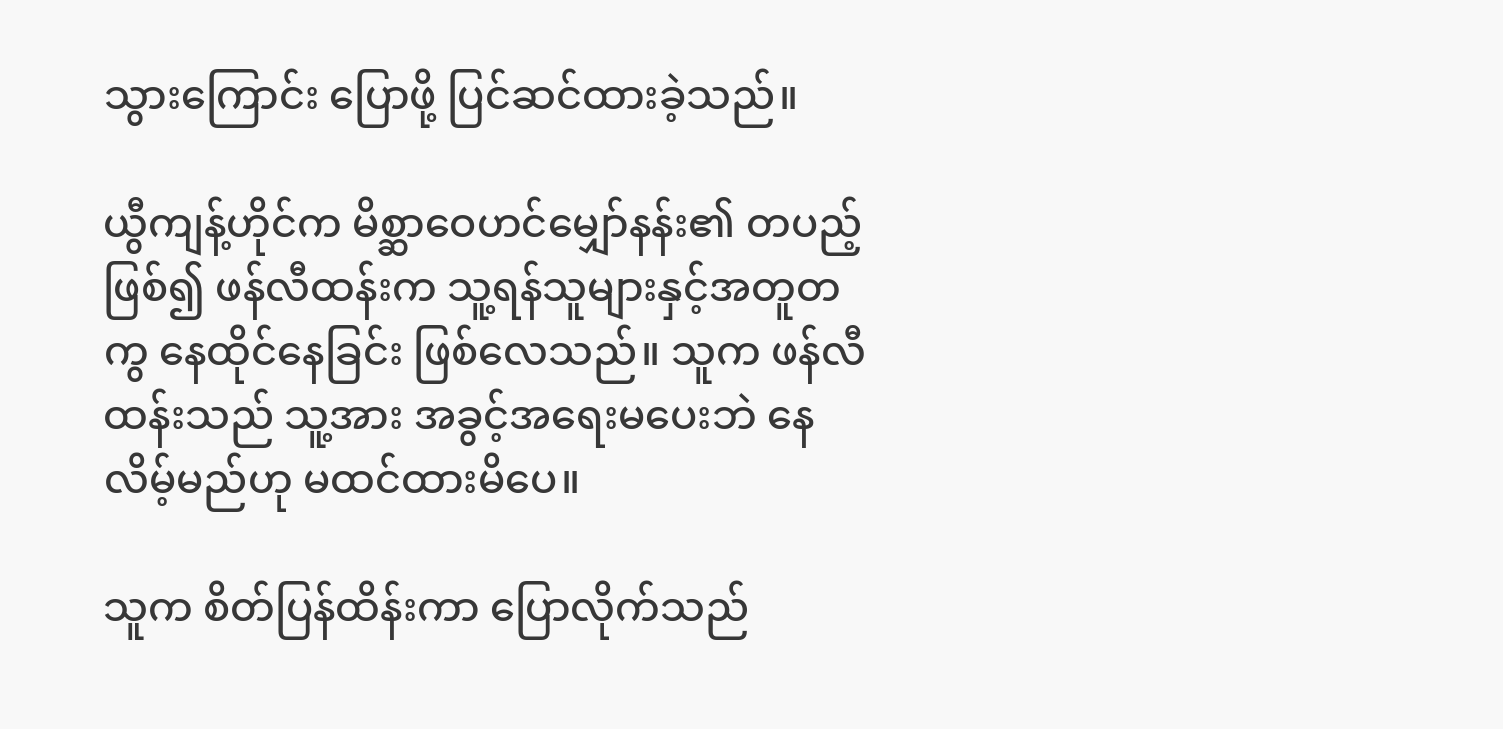သွားကြောင်း ပြောဖို့ ပြင်ဆင်ထားခဲ့သည်။

ယွီကျန့်ဟိုင်က မိစ္ဆာဝေဟင်မျှော်နန်း၏ တပည့်ဖြစ်၍ ဖန်လီထန်းက သူ့ရန်သူများနှင့်အတူတကွ နေထိုင်နေခြင်း ဖြစ်လေသည်။ သူက ဖန်လီထန်းသည် သူ့အား အခွင့်အရေးမပေးဘဲ နေလိမ့်မည်ဟု မထင်ထားမိပေ။

သူက စိတ်ပြန်ထိန်းကာ ပြောလိုက်သည်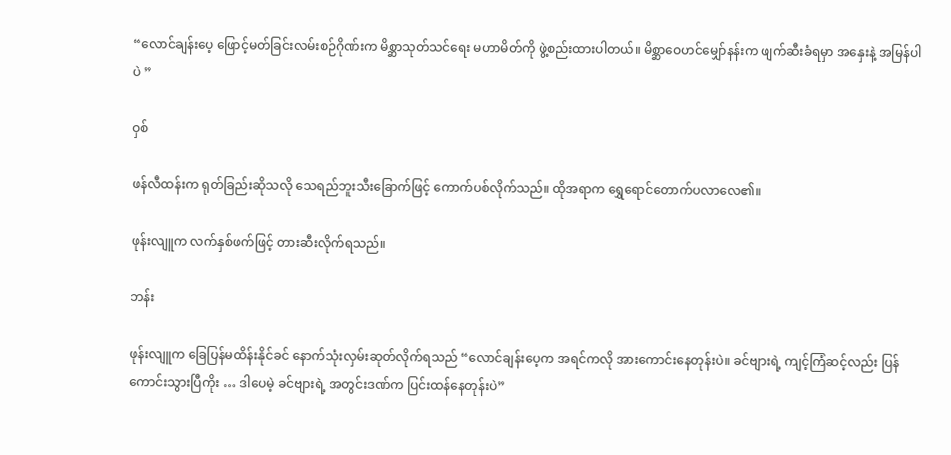“လောင်ချန်းပေ့ ဖြောင့်မတ်ခြင်းလမ်းစဉ်ဂိုဏ်းက မိစ္ဆာသုတ်သင်ရေး မဟာမိတ်ကို ဖွဲ့စည်းထားပါတယ်။ မိစ္ဆာဝေဟင်မျှော်နန်းက ဖျက်ဆီးခံရမှာ အနှေးနဲ့ အမြန်ပါပဲ ”

ဝှစ်

ဖန်လီထန်းက ရုတ်ခြည်းဆိုသလို သေရည်ဘူးသီးခြောက်ဖြင့် ကောက်ပစ်လိုက်သည်။ ထိုအရာက ရွှေရောင်တောက်ပလာလေ၏။

ဖုန်းလျူက လက်နှစ်ဖက်ဖြင့် တားဆီးလိုက်ရသည်။

ဘန်း

ဖုန်းလျူက ခြေပြန်မထိန်းနိုင်ခင် နောက်သုံးလှမ်းဆုတ်လိုက်ရသည် “လောင်ချန်းပေ့က အရင်ကလို အားကောင်းနေတုန်းပဲ။ ခင်ဗျားရဲ့ ကျင့်ကြံဆင့်လည်း ပြန်ကောင်းသွားပြီကိုး … ဒါပေမဲ့ ခင်ဗျားရဲ့ အတွင်းဒဏ်က ပြင်းထန်နေတုန်းပဲ”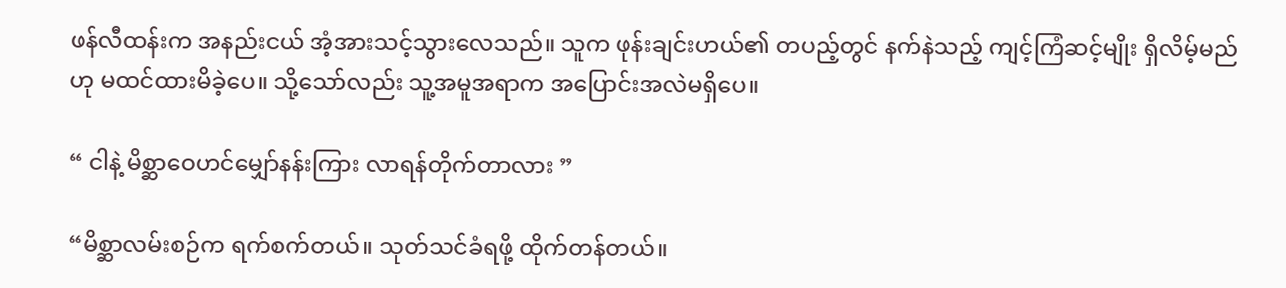ဖန်လီထန်းက အနည်းငယ် အံ့အားသင့်သွားလေသည်။ သူက ဖုန်းချင်းဟယ်၏ တပည့်တွင် နက်နဲသည့် ကျင့်ကြံဆင့်မျိုး ရှိလိမ့်မည်ဟု မထင်ထားမိခဲ့ပေ။ သို့သော်လည်း သူ့အမူအရာက အပြောင်းအလဲမရှိပေ။

“ ငါနဲ့ မိစ္ဆာဝေဟင်မျှော်နန်းကြား လာရန်တိုက်တာလား ”

“မိစ္ဆာလမ်းစဉ်က ရက်စက်တယ်။ သုတ်သင်ခံရဖို့ ထိုက်တန်တယ်။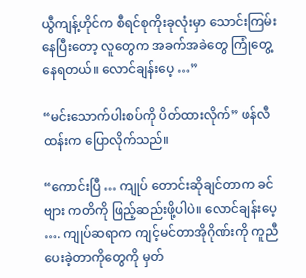ယွီကျန့်ဟိုင်က စီရင်စုကိုးခုလုံးမှာ သောင်းကြမ်းနေပြီးတော့ လူတွေက အခက်အခဲတွေ ကြုံတွေ့နေရတယ်။ လောင်ချန်းပေ့ …”

“မင်းသောက်ပါးစပ်ကို ပိတ်ထားလိုက်” ဖန်လီထန်းက ပြောလိုက်သည်။

“ကောင်းပြီ … ကျုပ် တောင်းဆိုချင်တာက ခင်ဗျား ကတိကို ဖြည့်ဆည်းဖို့ပါပဲ။ လောင်ချန်းပေ့ …. ကျုပ်ဆရာက ကျင့်မင်တာအိုဂိုဏ်းကို ကူညီပေးခဲ့တာကိုတွေကို မှတ်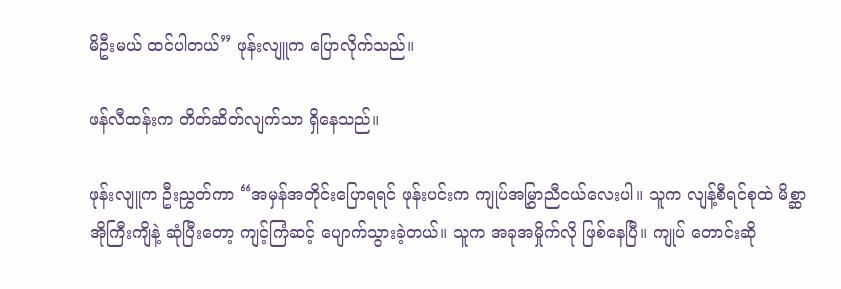မိဦးမယ် ထင်ပါတယ်” ဖုန်းလျူက ပြောလိုက်သည်။

ဖန်လီထန်းက တိတ်ဆိတ်လျက်သာ ရှိနေသည်။

ဖုန်းလျူက ဦးညွှတ်ကာ “အမှန်အတိုင်းပြောရရင် ဖုန်းပင်းက ကျုပ်အမြွှာညီငယ်လေးပါ။ သူက လျန့်စီရင်စုထဲ မိစ္ဆာအိုကြီးကျိနဲ့ ဆုံပြီးတော့ ကျင့်ကြံဆင့် ပျောက်သွားခဲ့တယ်။ သူက အခုအမှိုက်လို ဖြစ်နေပြီ။ ကျုပ် တောင်းဆို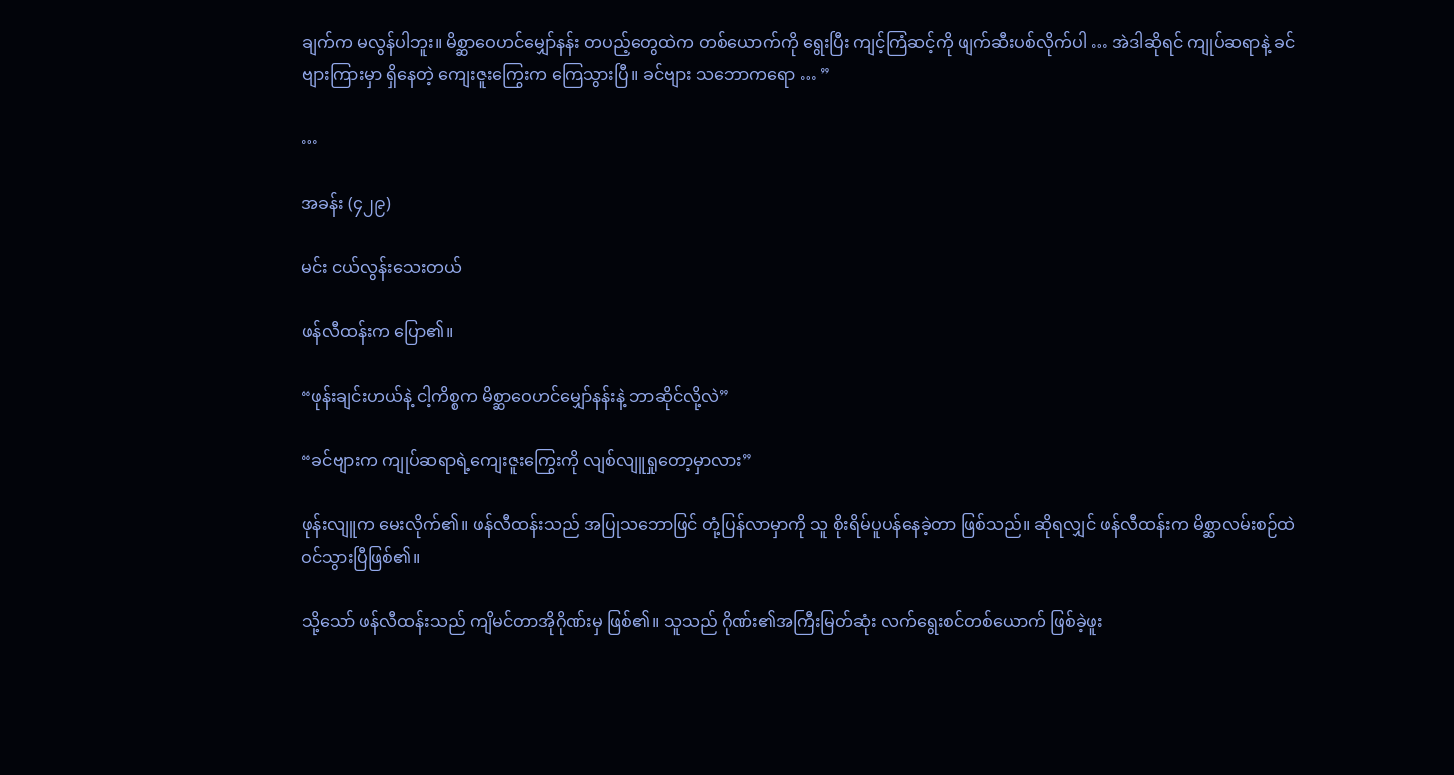ချက်က မလွန်ပါဘူး။ မိစ္ဆာဝေဟင်မျှော်နန်း တပည့်တွေထဲက တစ်ယောက်ကို ရွေးပြီး ကျင့်ကြံဆင့်ကို ဖျက်ဆီးပစ်လိုက်ပါ … အဲဒါဆိုရင် ကျုပ်ဆရာနဲ့ ခင်ဗျားကြားမှာ ရှိနေတဲ့ ကျေးဇူးကြွေးက ကြေသွားပြီ။ ခင်ဗျား သဘောကရော … ”

…

အခန်း (၄၂၉)

မင်း ငယ်လွန်းသေးတယ်

ဖန်လီထန်းက ပြော၏။

“ဖုန်းချင်းဟယ်နဲ့ ငါ့ကိစ္စက မိစ္ဆာဝေဟင်မျှော်နန်းနဲ့ ဘာဆိုင်လို့လဲ”

“ခင်ဗျားက ကျုပ်ဆရာရဲ့ကျေးဇူးကြွေးကို လျစ်လျူရှုတော့မှာလား”

ဖုန်းလျူက မေးလိုက်၏။ ဖန်လီထန်းသည် အပြုသဘောဖြင် တုံ့ပြန်လာမှာကို သူ စိုးရိမ်ပူပန်နေခဲ့တာ ဖြစ်သည်။ ဆိုရလျှင် ဖန်လီထန်းက မိစ္ဆာလမ်းစဉ်ထဲ ဝင်သွားပြီဖြစ်၏။

သို့သော် ဖန်လီထန်းသည် ကျိမင်တာအိုဂိုဏ်းမှ ဖြစ်၏။ သူသည် ဂိုဏ်း၏အကြီးမြတ်ဆုံး လက်ရွေးစင်တစ်ယောက် ဖြစ်ခဲ့ဖူး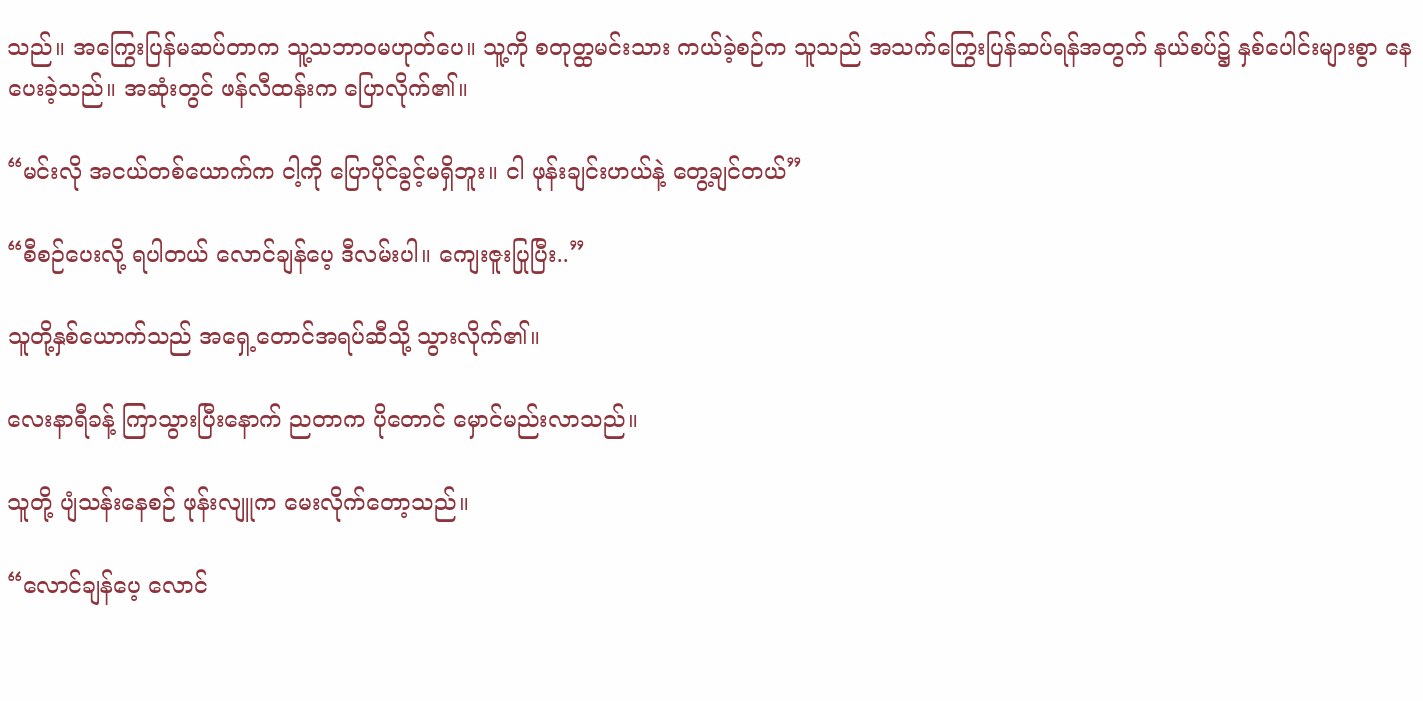သည်။ အကြွေးပြန်မဆပ်တာက သူ့သဘာဝမဟုတ်ပေ။ သူ့ကို စတုတ္ထမင်းသား ကယ်ခဲ့စဉ်က သူသည် အသက်ကြွေးပြန်ဆပ်ရန်အတွက် နယ်စပ်၌ နှစ်ပေါင်းများစွာ နေပေးခဲ့သည်။ အဆုံးတွင် ဖန်လီထန်းက ပြောလိုက်၏။

“မင်းလို အငယ်တစ်ယောက်က ငါ့ကို ပြောပိုင်ခွင့်မရှိဘူး။ ငါ ဖုန်းချင်းဟယ်နဲ့ တွေ့ချင်တယ်”

“စီစဉ်ပေးလို့ ရပါတယ် လောင်ချန်ပေ့ ဒီလမ်းပါ။ ကျေးဇူးပြုပြီး..”

သူတို့နှစ်ယောက်သည် အရှေ့တောင်အရပ်ဆီသို့ သွားလိုက်၏။

လေးနာရီခန့် ကြာသွားပြီးနောက် ညတာက ပိုတောင် မှောင်မည်းလာသည်။

သူတို့ ပျံသန်းနေစဉ် ဖုန်းလျူက မေးလိုက်တော့သည်။

“လောင်ချန်ပေ့ လောင်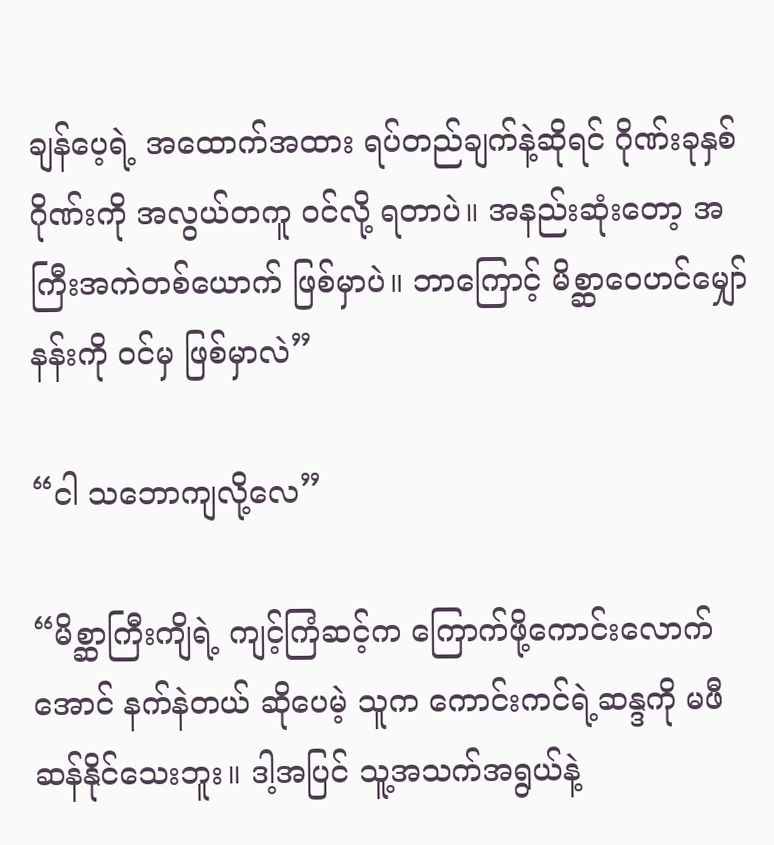ချန်ပေ့ရဲ့ အထောက်အထား ရပ်တည်ချက်နဲ့ဆိုရင် ဂိုဏ်းခုနှစ်ဂိုဏ်းကို အလွယ်တကူ ဝင်လို့ ရတာပဲ။ အနည်းဆုံးတော့ အကြီးအကဲတစ်ယောက် ဖြစ်မှာပဲ။ ဘာကြောင့် မိစ္ဆာဝေဟင်မျှော်နန်းကို ဝင်မှ ဖြစ်မှာလဲ”

“ငါ သဘောကျလို့လေ”

“မိစ္ဆာကြီးကျိရဲ့ ကျင့်ကြံဆင့်က ကြောက်ဖို့ကောင်းလောက်အောင် နက်နဲတယ် ဆိုပေမဲ့ သူက ကောင်းကင်ရဲ့ဆန္ဒကို မဖီဆန်နိုင်သေးဘူး။ ဒါ့အပြင် သူ့အသက်အရွယ်နဲ့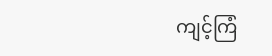ကျင့်ကြံ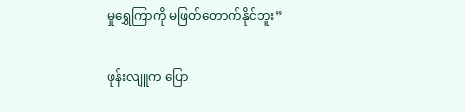မှုရွှေကြာကို မဖြတ်တောက်နိုင်ဘူး”

ဖုန်းလျူက ပြော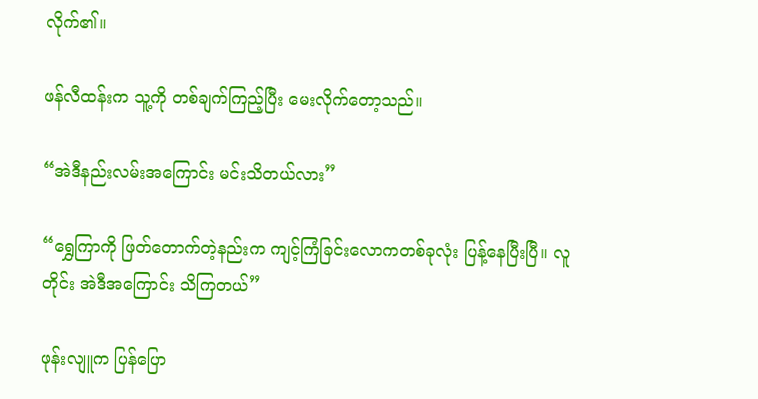လိုက်၏။

ဖန်လီထန်းက သူ့ကို တစ်ချက်ကြည့်ပြီး မေးလိုက်တော့သည်။

“အဲဒီနည်းလမ်းအကြောင်း မင်းသိတယ်လား”

“ရွှေကြာကို ဖြတ်တောက်တဲ့နည်းက ကျင့်ကြံခြင်းလောကတစ်ခုလုံး ပြန့်နေပြီးပြီ။ လူတိုင်း အဲဒီအကြောင်း သိကြတယ်”

ဖုန်းလျူက ပြန်ပြော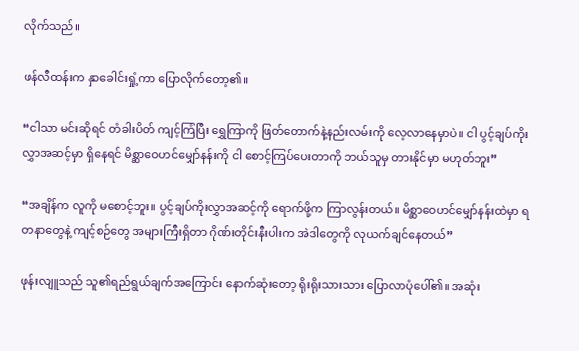လိုက်သည်။

ဖန်လီထန်းက နှာခေါင်းရှုံ့ကာ ပြောလိုက်တော့၏။

“ငါသာ မင်းဆိုရင် တံခါးပိတ် ကျင့်ကြံပြီး ရွှေကြာကို ဖြတ်တောက်နဲ့နည်းလမ်းကို လေ့လာနေမှာပဲ။ ငါ ပွင့်ချပ်ကိုးလွှာအဆင့်မှာ ရှိနေရင် မိစ္ဆာဝေဟင်မျှော်နန်းကို ငါ စောင့်ကြပ်ပေးတာကို ဘယ်သူမှ တားနိုင်မှာ မဟုတ်ဘူး”

“အချိန်က လူကို မစောင့်ဘူး။ ပွင့်ချပ်ကိုးလွှာအဆင့်ကို ရောက်ဖို့က ကြာလွန်းတယ်။ မိစ္ဆာဝေဟင်မျှော်နန်းထဲမှာ ရတနာတွေနဲ့ ကျင့်စဉ်တွေ အများကြီးရှိတာ ဂိုဏ်းတိုင်းနီးပါးက အဲဒါတွေကို လုယက်ချင်နေတယ်”

ဖုန်းလျူသည် သူ၏ရည်ရွယ်ချက်အကြောင်း နောက်ဆုံးတော့ ရိုးရိုးသားသား ပြောလာပုံပေါ်၏။ အဆုံး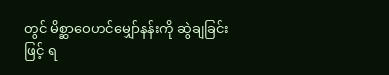တွင် မိစ္ဆာဝေဟင်မျှော်နန်းကို ဆွဲချခြင်းဖြင့် ရ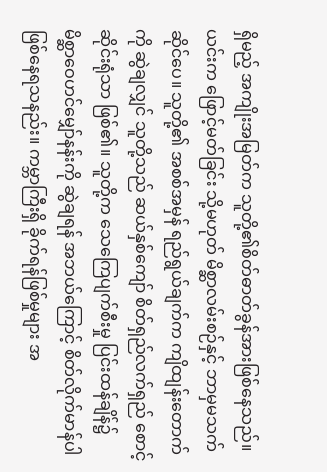ရှိမည့် အကျိုးအမြတ်က သူတို့၏စိတ်ဓာတ်ခွန်အားဖြစ်နေသည်။ ယင်းက ဖြောင့်မတ်ခြင်း သို့မဟုတ် မိစ္ဆာလမ်းစဉ်နှင့် ဘာမှမသက်ဆိုင်ပေ။ သူတို့၏ အစစ်အမှန် ရည်ရွယ်ချက်က ကျိထျန်းတောက်ကို ဆွဲချလျှင် သူတို့သည် ဆယ်နှစ်ကျော် စိတ်ရှည်လက်ရှည် စောင့်ဆိုင်းရုံသာ ဖြစ်၏။ သူတို့က သေကြေပျက်စီးမှု ပြင်းထန်ချိန်၌ မိစ္ဆာဝေဟင်မျှော်နန်းကို ဆွဲချရန် အဘယ်ကြောင့် စိတ်လိုက်မာန်ပါ ဖြစ်နေရသနည်း။ ကမ္ဘာကြီးရှိ ခိုက်ရန်ဖြစ်မှုများ အ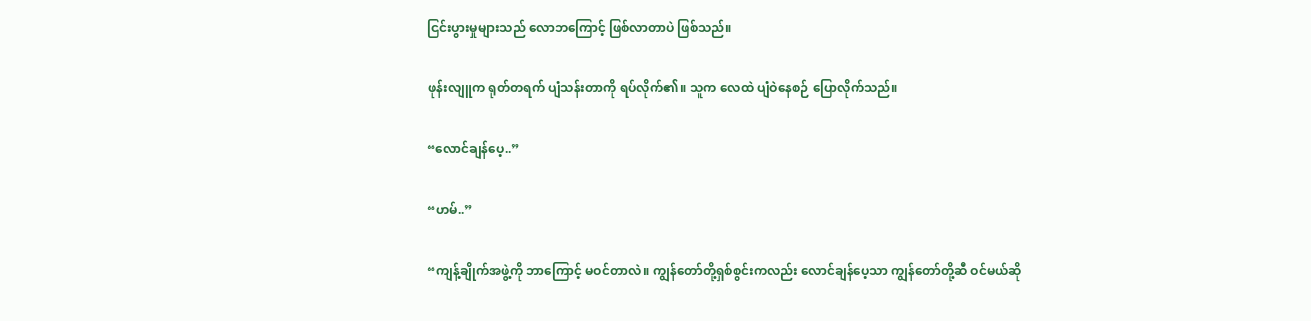ငြင်းပွားမှုများသည် လောဘကြောင့် ဖြစ်လာတာပဲ ဖြစ်သည်။

ဖုန်းလျူက ရုတ်တရက် ပျံသန်းတာကို ရပ်လိုက်၏။ သူက လေထဲ ပျံဝဲနေစဉ် ပြောလိုက်သည်။

“လောင်ချန်ပေ့..”

“ဟမ်..”

“ကျန့်ချိုက်အဖွဲ့ကို ဘာကြောင့် မဝင်တာလဲ။ ကျွန်တော်တို့ရှစ်စွင်းကလည်း လောင်ချန်ပေ့သာ ကျွန်တော်တို့ဆီ ဝင်မယ်ဆို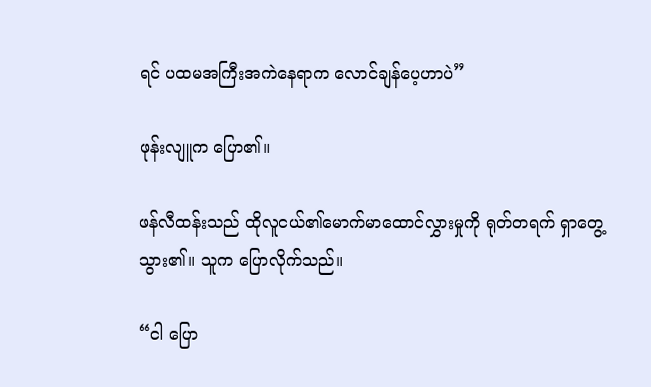ရင် ပထမအကြီးအကဲနေရာက လောင်ချန်ပေ့ဟာပဲ”

ဖုန်းလျူက ပြော၏။

ဖန်လီထန်းသည် ထိုလူငယ်၏မောက်မာထောင်လွှားမှုကို ရုတ်တရက် ရှာတွေ့သွား၏။ သူက ပြောလိုက်သည်။

“ငါ ပြော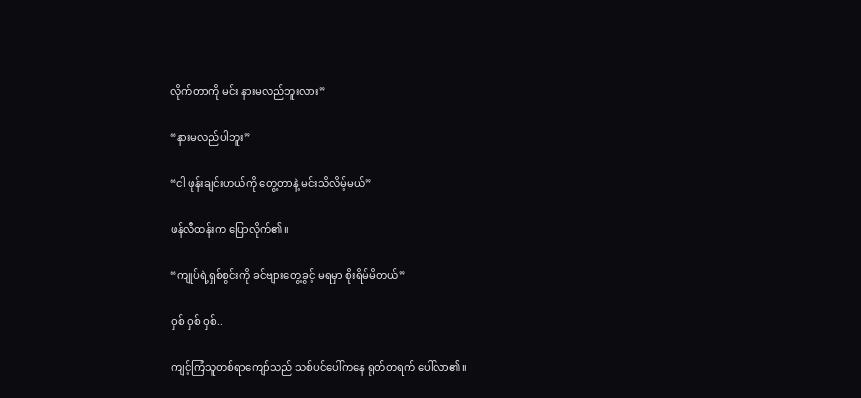လိုက်တာကို မင်း နားမလည်ဘူးလား”

“နားမလည်ပါဘူး”

“ငါ ဖုန်းချင်းဟယ်ကို တွေ့တာနဲ့ မင်းသိလိမ့်မယ်”

ဖန်လီထန်းက ပြောလိုက်၏။

“ကျုပ်ရဲ့ရှစ်စွင်းကို ခင်ဗျားတွေ့ခွင့် မရမှာ စိုးရိမ်မိတယ်”

ဝှစ် ဝှစ် ဝှစ်..

ကျင့်ကြံသူတစ်ရာကျော်သည် သစ်ပင်ပေါ်ကနေ ရုတ်တရက် ပေါ်လာ၏။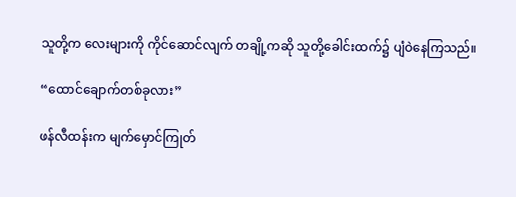သူတို့က လေးများကို ကိုင်ဆောင်လျက် တချို့ကဆို သူတို့ခေါင်းထက်၌ ပျံဝဲနေကြသည်။

“ထောင်ချောက်တစ်ခုလား”

ဖန်လီထန်းက မျက်မှောင်ကြုတ်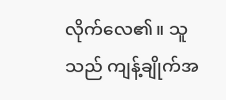လိုက်လေ၏။ သူသည် ကျန့်ချိုက်အ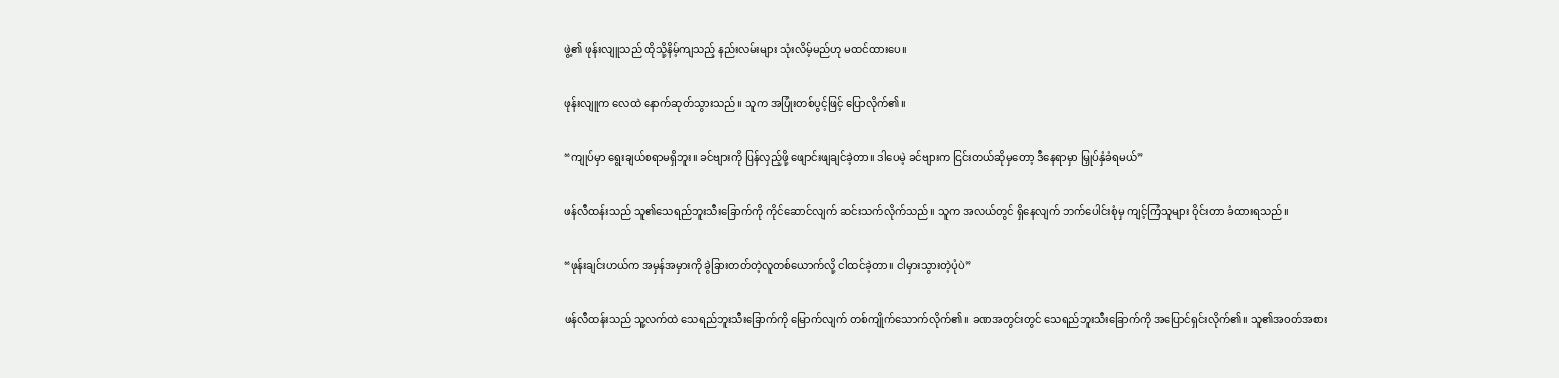ဖွဲ့၏ ဖုန်းလျူသည် ထိုသို့နိမ့်ကျသည့် နည်းလမ်းများ သုံးလိမ့်မည်ဟု မထင်ထားပေ။

ဖုန်းလျူက လေထဲ နောက်ဆုတ်သွားသည်။ သူက အပြုံးတစ်ပွင့်ဖြင့် ပြောလိုက်၏။

“ကျုပ်မှာ ရွေးချယ်စရာမရှိဘူး။ ခင်ဗျားကို ပြန်လှည့်ဖို့ ဖျောင်းဖျချင်ခဲ့တာ။ ဒါပေမဲ့ ခင်ဗျားက ငြင်းတယ်ဆိုမှတော့ ဒီနေရာမှာ မြှုပ်နှံခံရမယ်”

ဖန်လီထန်းသည် သူ၏သေရည်ဘူးသီးခြောက်ကို ကိုင်ဆောင်လျက် ဆင်းသက်လိုက်သည်။ သူက အလယ်တွင် ရှိနေလျက် ဘက်ပေါင်းစုံမှ ကျင့်ကြံသူများ ဝိုင်းတာ ခံထားရသည်။

“ဖုန်းချင်းဟယ်က အမှန်အမှားကို ခွဲခြားတတ်တဲ့လူတစ်ယောက်လို့ ငါထင်ခဲ့တာ။ ငါမှားသွားတဲ့ပုံပဲ”

ဖန်လီထန်းသည် သူ့လက်ထဲ သေရည်ဘူးသီးခြောက်ကို မြောက်လျက် တစ်ကျိုက်သောက်လိုက်၏။ ခဏအတွင်းတွင် သေရည်ဘူးသီးခြောက်ကို အပြောင်ရှင်းလိုက်၏။ သူ၏အဝတ်အစား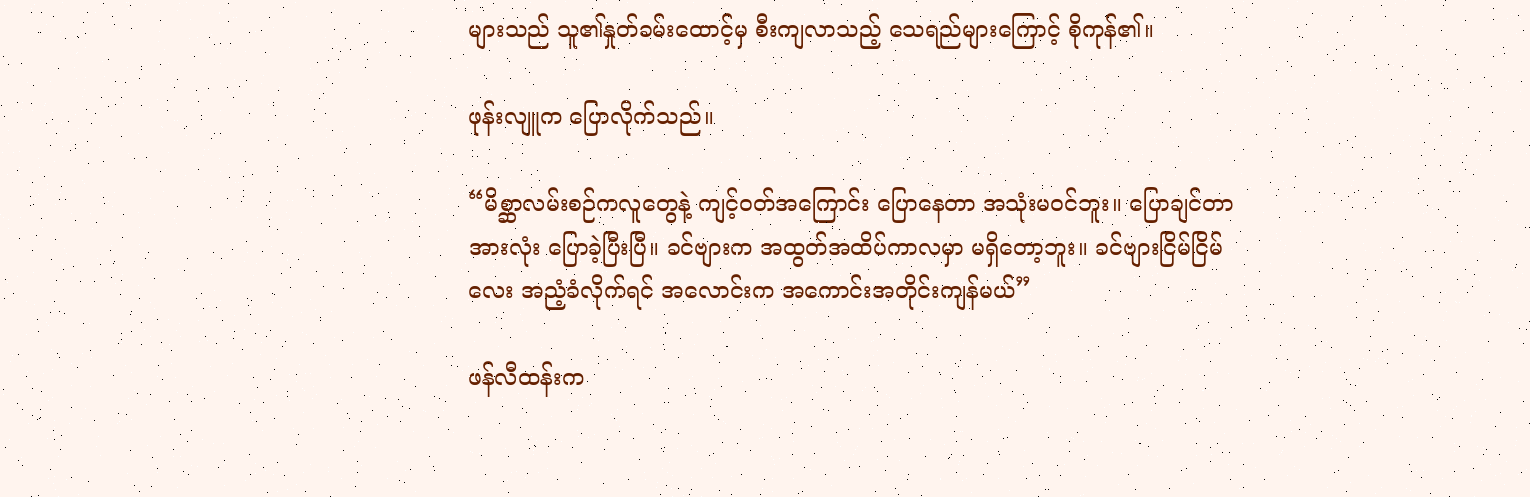များသည် သူ၏နှုတ်ခမ်းထောင့်မှ စီးကျလာသည့် သေရည်များကြောင့် စိုကုန်၏။

ဖုန်းလျူက ပြောလိုက်သည်။

“မိစ္ဆာလမ်းစဉ်ကလူတွေနဲ့ ကျင့်ဝတ်အကြောင်း ပြောနေတာ အသုံးမဝင်ဘူး။ ပြောချင်တာ အားလုံး ပြောခဲ့ပြီးပြီ။ ခင်ဗျားက အထွတ်အထိပ်ကာလမှာ မရှိတော့ဘူး။ ခင်ဗျားငြိမ်ငြိမ်လေး အညံ့ခံလိုက်ရင် အလောင်းက အကောင်းအတိုင်းကျန်မယ်”

ဖန်လီထန်းက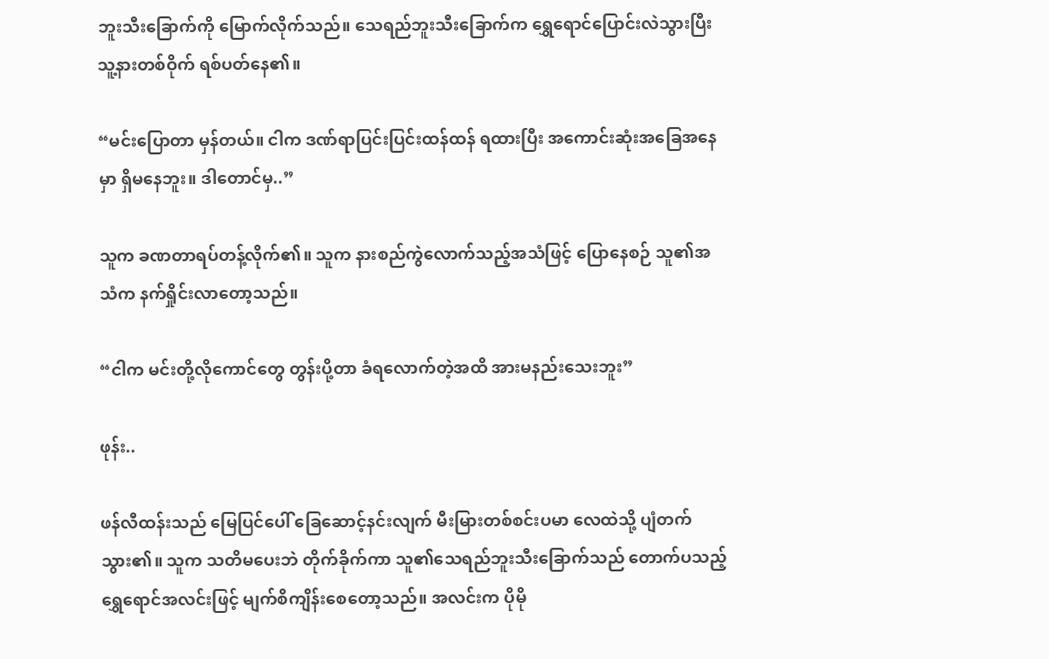ဘူးသီးခြောက်ကို မြောက်လိုက်သည်။ သေရည်ဘူးသီးခြောက်က ရွှေရောင်ပြောင်းလဲသွားပြီး သူ့နားတစ်ဝိုက် ရစ်ပတ်နေ၏။

“မင်းပြောတာ မှန်တယ်။ ငါက ဒဏ်ရာပြင်းပြင်းထန်ထန် ရထားပြီး အကောင်းဆုံးအခြေအနေမှာ ရှိမနေဘူး။ ဒါတောင်မှ..”

သူက ခဏတာရပ်တန့်လိုက်၏။ သူက နားစည်ကွဲလောက်သည့်အသံဖြင့် ပြောနေစဉ် သူ၏အသံက နက်ရှိုင်းလာတော့သည်။

“ငါက မင်းတို့လိုကောင်တွေ တွန်းပို့တာ ခံရလောက်တဲ့အထိ အားမနည်းသေးဘူး”

ဖုန်း..

ဖန်လီထန်းသည် မြေပြင်ပေါ် ခြေဆောင့်နင်းလျက် မီးမြားတစ်စင်းပမာ လေထဲသို့ ပျံတက်သွား၏။ သူက သတိမပေးဘဲ တိုက်ခိုက်ကာ သူ၏သေရည်ဘူးသီးခြောက်သည် တောက်ပသည့် ရွှေရောင်အလင်းဖြင့် မျက်စိကျိန်းစေတော့သည်။ အလင်းက ပိုမို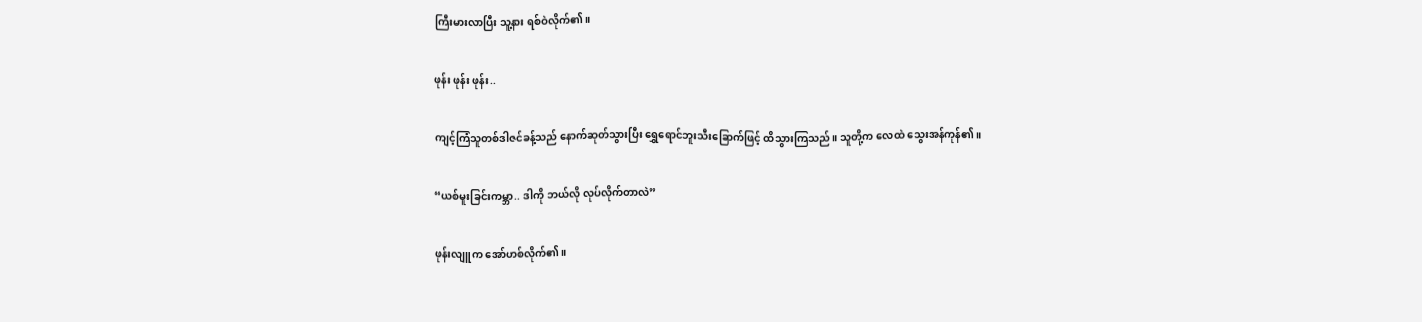ကြီးမားလာပြီး သူ့နား ရစ်ဝဲလိုက်၏။

ဖုန်း ဖုန်း ဖုန်း..

ကျင့်ကြံသူတစ်ဒါဇင်ခန့်သည် နောက်ဆုတ်သွားပြီး ရွှေရောင်ဘူးသီးခြောက်ဖြင့် ထိသွားကြသည်။ သူတို့က လေထဲ သွေးအန်ကုန်၏။

“ယစ်မူးခြင်းကမ္ဘာ.. ဒါကို ဘယ်လို လုပ်လိုက်တာလဲ”

ဖုန်းလျူက အော်ဟစ်လိုက်၏။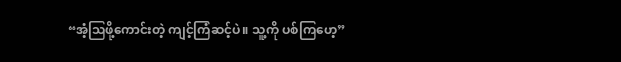“အံ့ဩဖို့ကောင်းတဲ့ ကျင့်ကြံဆင့်ပဲ။ သူ့ကို ပစ်ကြဟေ့”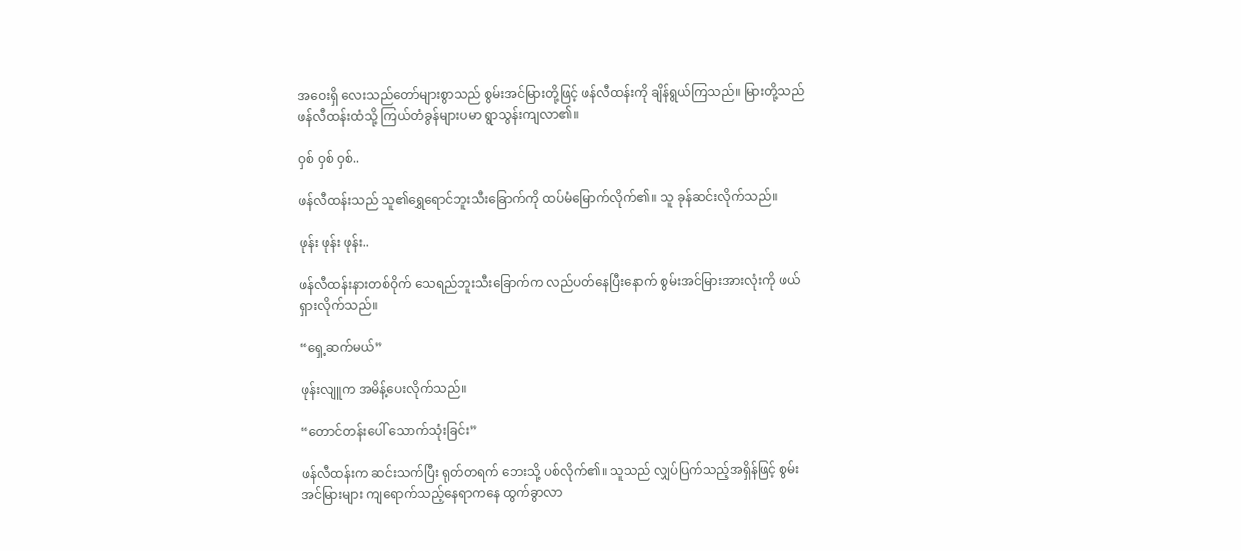အဝေးရှိ လေးသည်တော်များစွာသည် စွမ်းအင်မြားတို့ဖြင့် ဖန်လီထန်းကို ချိန်ရွယ်ကြသည်။ မြားတို့သည် ဖန်လီထန်းထံသို့ ကြယ်တံခွန်များပမာ ရွာသွန်းကျလာ၏။

ဝှစ် ဝှစ် ဝှစ်..

ဖန်လီထန်းသည် သူ၏ရွှေရောင်ဘူးသီးခြောက်ကို ထပ်မံမြောက်လိုက်၏။ သူ ခုန်ဆင်းလိုက်သည်။

ဖုန်း ဖုန်း ဖုန်း..

ဖန်လီထန်းနားတစ်ဝိုက် သေရည်ဘူးသီးခြောက်က လည်ပတ်နေပြီးနောက် စွမ်းအင်မြားအားလုံးကို ဖယ်ရှားလိုက်သည်။

“ရှေ့ဆက်မယ်”

ဖုန်းလျူက အမိန့်ပေးလိုက်သည်။

“တောင်တန်းပေါ် သောက်သုံးခြင်း”

ဖန်လီထန်းက ဆင်းသက်ပြီး ရုတ်တရက် ဘေးသို့ ပစ်လိုက်၏။ သူသည် လျှပ်ပြက်သည့်အရှိန်ဖြင့် စွမ်းအင်မြားများ ကျရောက်သည့်နေရာကနေ ထွက်ခွာလာ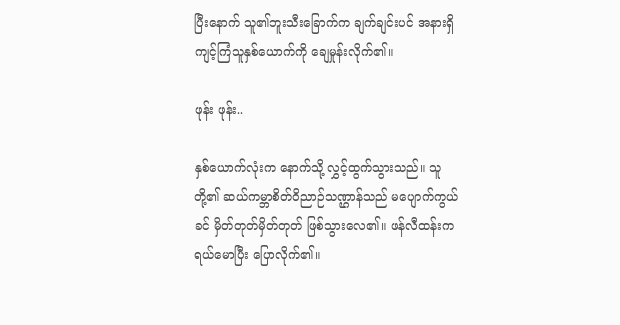ပြီးနောက် သူ၏ဘူးသီးခြောက်က ချက်ချင်းပင် အနားရှိ ကျင့်ကြံသူနှစ်ယောက်ကို ချေမှုန်းလိုက်၏။

ဖုန်း ဖုန်း..

နှစ်ယောက်လုံးက နောက်သို့ လွှင့်ထွက်သွားသည်။ သူတို့၏ ဆယ်ကမ္ဘာစိတ်ဝိညာဉ်သဏ္ဌာန်သည် မပျောက်ကွယ်ခင် မှိတ်တုတ်မှိတ်တုတ် ဖြစ်သွားလေ၏။ ဖန်လီထန်းက ရယ်မောပြီး ပြောလိုက်၏။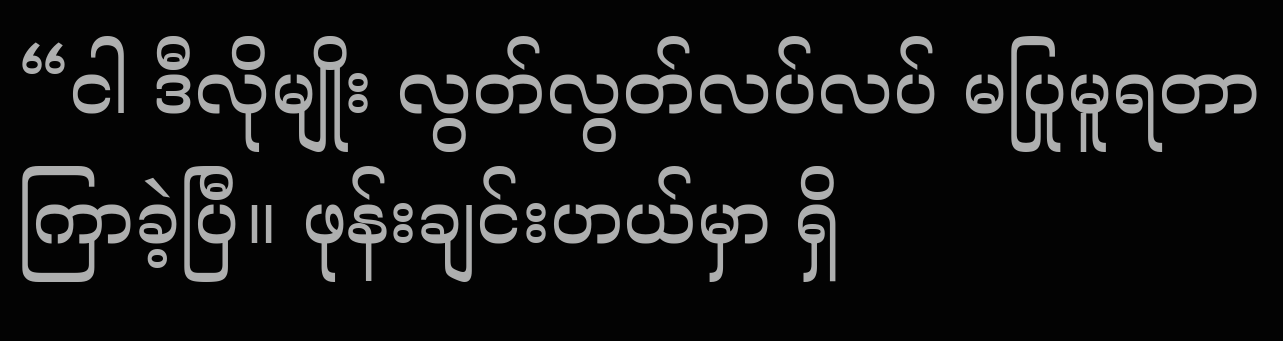“ငါ ဒီလိုမျိုး လွတ်လွတ်လပ်လပ် မပြုမူရတာ ကြာခဲ့ပြီ။ ဖုန်းချင်းဟယ်မှာ ရှိ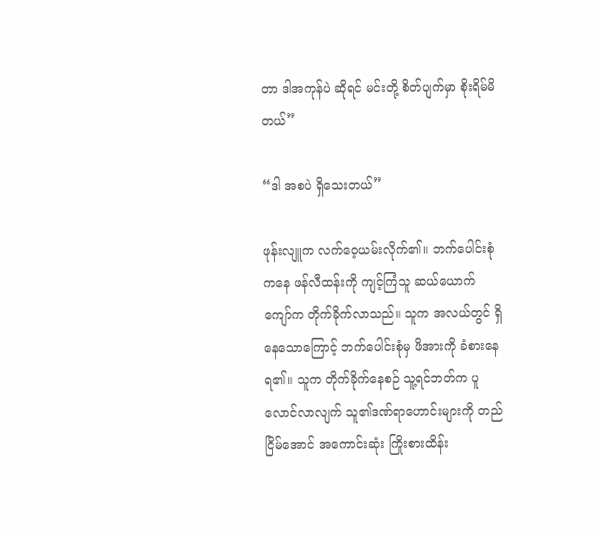တာ ဒါအကုန်ပဲ ဆိုရင် မင်းတို့ စိတ်ပျက်မှာ စိုးရိမ်မိတယ်”

“ဒါ အစပဲ ရှိသေးတယ်”

ဖုန်းလျူက လက်ဝေ့ယမ်းလိုက်၏။ ဘက်ပေါင်းစုံကနေ ဖန်လီထန်းကို ကျင့်ကြံသူ ဆယ်ယောက်ကျော်က တိုက်ခိုက်လာသည်။ သူက အလယ်တွင် ရှိနေသောကြောင့် ဘက်ပေါင်းစုံမှ ဖိအားကို ခံစားနေရ၏။ သူက တိုက်ခိုက်နေစဉ် သူ့ရင်ဘတ်က ပူလောင်လာလျက် သူ၏ဒဏ်ရာဟောင်းများကို တည်ငြိမ်အောင် အကောင်းဆုံး ကြိုးစားထိန်း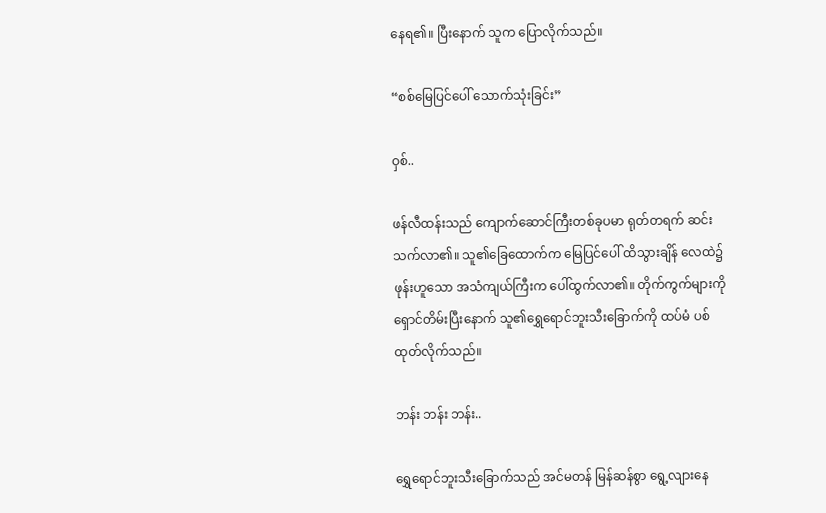နေရ၏။ ပြီးနောက် သူက ပြောလိုက်သည်။

“စစ်မြေပြင်ပေါ် သောက်သုံးခြင်း”

ဝှစ်..

ဖန်လီထန်းသည် ကျောက်ဆောင်ကြီးတစ်ခုပမာ ရုတ်တရက် ဆင်းသက်လာ၏။ သူ၏ခြေထောက်က မြေပြင်ပေါ် ထိသွားချိန် လေထဲ၌ ဖုန်းဟူသော အသံကျယ်ကြီးက ပေါ်ထွက်လာ၏။ တိုက်ကွက်များကို ရှောင်တိမ်းပြီးနောက် သူ၏ရွှေရောင်ဘူးသီးခြောက်ကို ထပ်မံ ပစ်ထုတ်လိုက်သည်။

ဘန်း ဘန်း ဘန်း..

ရွှေရောင်ဘူးသီးခြောက်သည် အင်မတန် မြန်ဆန်စွာ ရွေ့လျားနေ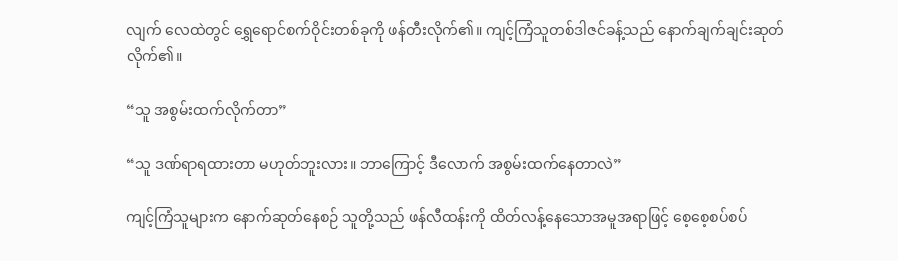လျက် လေထဲတွင် ရွှေရောင်စက်ဝိုင်းတစ်ခုကို ဖန်တီးလိုက်၏။ ကျင့်ကြံသူတစ်ဒါဇင်ခန့်သည် နောက်ချက်ချင်းဆုတ်လိုက်၏။

“သူ အစွမ်းထက်လိုက်တာ”

“သူ ဒဏ်ရာရထားတာ မဟုတ်ဘူးလား။ ဘာကြောင့် ဒီလောက် အစွမ်းထက်နေတာလဲ”

ကျင့်ကြံသူများက နောက်ဆုတ်နေစဉ် သူတို့သည် ဖန်လီထန်းကို ထိတ်လန့်နေသောအမူအရာဖြင့် စေ့စေ့စပ်စပ်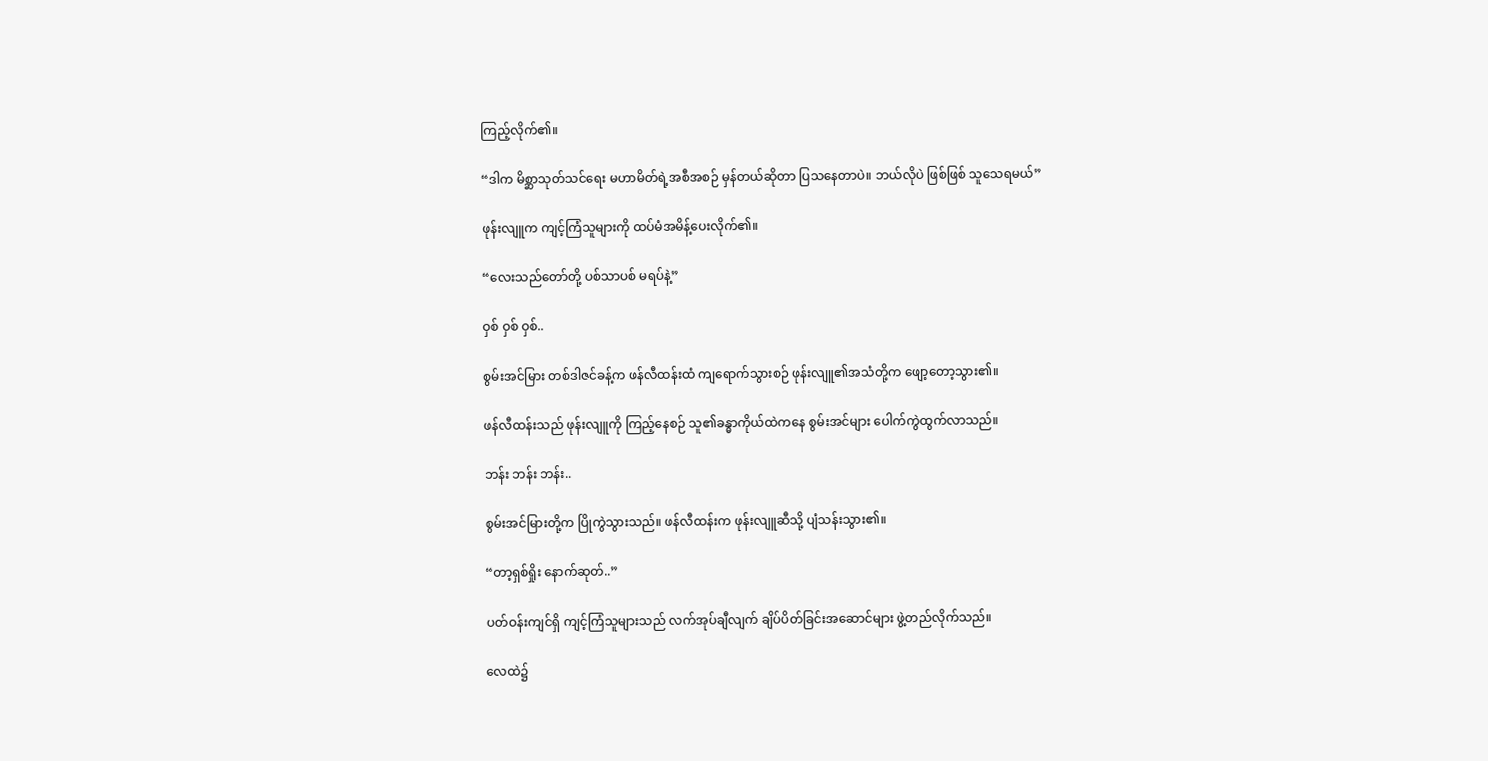ကြည့်လိုက်၏။

“ဒါက မိစ္ဆာသုတ်သင်ရေး မဟာမိတ်ရဲ့အစီအစဉ် မှန်တယ်ဆိုတာ ပြသနေတာပဲ။ ဘယ်လိုပဲ ဖြစ်ဖြစ် သူသေရမယ်”

ဖုန်းလျူက ကျင့်ကြံသူများကို ထပ်မံအမိန့်ပေးလိုက်၏။

“လေးသည်တော်တို့ ပစ်သာပစ် မရပ်နဲ့”

ဝှစ် ဝှစ် ဝှစ်..

စွမ်းအင်မြား တစ်ဒါဇင်ခန့်က ဖန်လီထန်းထံ ကျရောက်သွားစဉ် ဖုန်းလျူ၏အသံတို့က ဖျော့တော့သွား၏။

ဖန်လီထန်းသည် ဖုန်းလျူကို ကြည့်နေစဉ် သူ၏ခန္ဓာကိုယ်ထဲကနေ စွမ်းအင်များ ပေါက်ကွဲထွက်လာသည်။

ဘန်း ဘန်း ဘန်း..

စွမ်းအင်မြားတို့က ပြိုကွဲသွားသည်။ ဖန်လီထန်းက ဖုန်းလျူဆီသို့ ပျံသန်းသွား၏။

“တာ့ရှစ်ရှိုး နောက်ဆုတ်..”

ပတ်ဝန်းကျင်ရှိ ကျင့်ကြံသူများသည် လက်အုပ်ချီလျက် ချိပ်ပိတ်ခြင်းအဆောင်များ ဖွဲ့တည်လိုက်သည်။

လေထဲ၌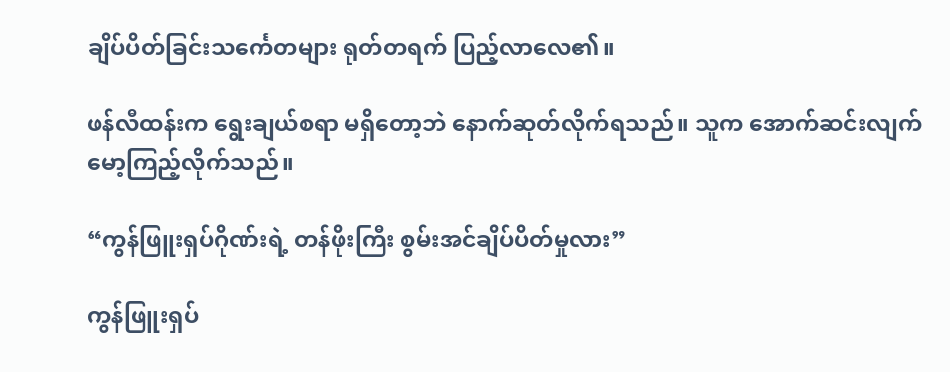ချိပ်ပိတ်ခြင်းသင်္ကေတများ ရုတ်တရက် ပြည့်လာလေ၏။

ဖန်လီထန်းက ရွေးချယ်စရာ မရှိတော့ဘဲ နောက်ဆုတ်လိုက်ရသည်။ သူက အောက်ဆင်းလျက် မော့ကြည့်လိုက်သည်။

“ကွန်ဖြူးရှပ်ဂိုဏ်းရဲ့ တန်ဖိုးကြီး စွမ်းအင်ချိပ်ပိတ်မှုလား”

ကွန်ဖြူးရှပ်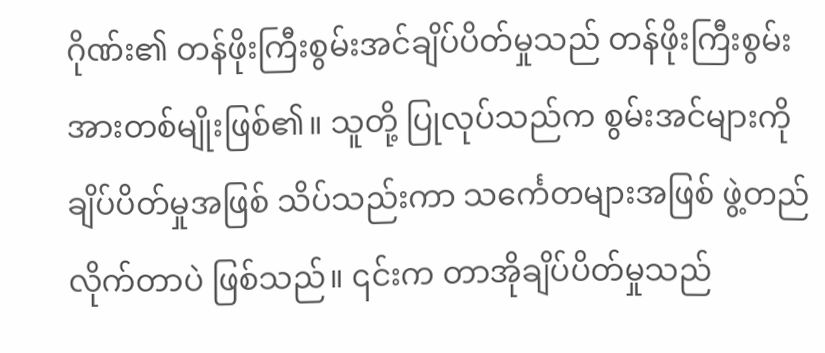ဂိုဏ်း၏ တန်ဖိုးကြီးစွမ်းအင်ချိပ်ပိတ်မှုသည် တန်ဖိုးကြီးစွမ်းအားတစ်မျိုးဖြစ်၏။ သူတို့ ပြုလုပ်သည်က စွမ်းအင်များကို ချိပ်ပိတ်မှုအဖြစ် သိပ်သည်းကာ သင်္ကေတများအဖြစ် ဖွဲ့တည်လိုက်တာပဲ ဖြစ်သည်။ ၎င်းက တာအိုချိပ်ပိတ်မှုသည်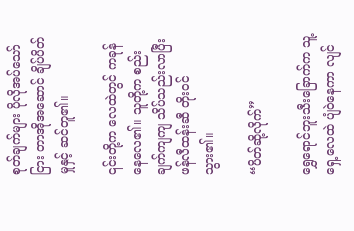စုတ်ချက်များ ပိုလိုအပ်သော်ငြား တာအိုအဆောင် ချိပ်ပိတ်မှုနှင့် ဆင်တူ၏။

၎င်းတို့က လေထဲတွင် ကခုန်နေလေ၏။ သူတို့က စည်းချက်ကျကျ သိပ်သည်းလာပြီး ဖန်လီထန်းဆီ တိုးဝင်သွား၏။

“ပိတ်ဆို့လိုက်”

ရွှေရောင်ဘူးသီးခြောက်က သူ့ရှေ့လေထဲ ပျံဝဲနေကာ လျင်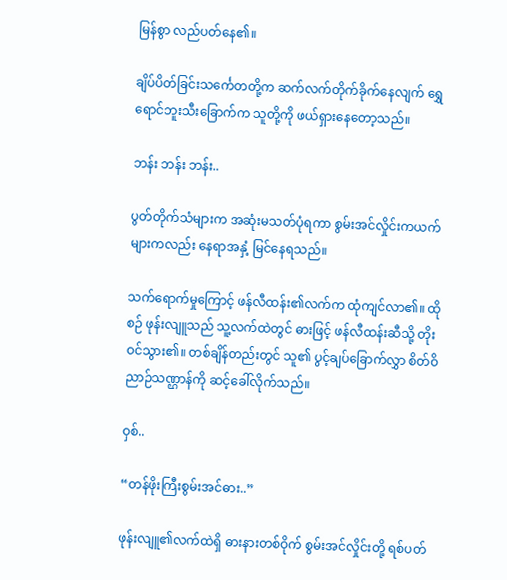မြန်စွာ လည်ပတ်နေ၏။

ချိပ်ပိတ်ခြင်းသင်္ကေတတို့က ဆက်လက်တိုက်ခိုက်နေလျက် ရွှေရောင်ဘူးသီးခြောက်က သူတို့ကို ဖယ်ရှားနေတော့သည်။

ဘန်း ဘန်း ဘန်း..

ပွတ်တိုက်သံများက အဆုံးမသတ်ပုံရကာ စွမ်းအင်လှိုင်းကယက်များကလည်း နေရာအနှံ့ မြင်နေရသည်။

သက်ရောက်မှုကြောင့် ဖန်လီထန်း၏လက်က ထုံကျင်လာ၏။ ထိုစဉ် ဖုန်းလျူသည် သူ့လက်ထဲတွင် ဓားဖြင့် ဖန်လီထန်းဆီသို့ တိုးဝင်သွား၏။ တစ်ချိန်တည်းတွင် သူ၏ ပွင့်ချပ်ခြောက်လွှာ စိတ်ဝိညာဉ်သဏ္ဌာန်ကို ဆင့်ခေါ်လိုက်သည်။

ဝှစ်..

“တန်ဖိုးကြီးစွမ်းအင်ဓား..”

ဖုန်းလျူ၏လက်ထဲရှိ ဓားနားတစ်ဝိုက် စွမ်းအင်လှိုင်းတို့ ရစ်ပတ်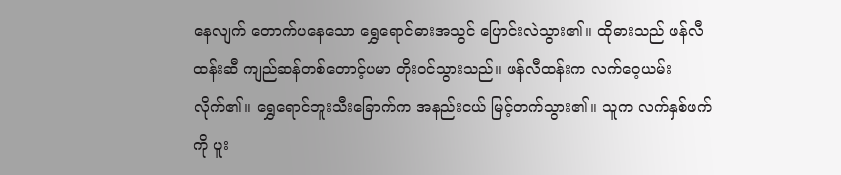နေလျက် တောက်ပနေသော ရွှေရောင်ဓားအသွင် ပြောင်းလဲသွား၏။ ထိုဓားသည် ဖန်လီထန်းဆီ ကျည်ဆန်တစ်တောင့်ပမာ တိုးဝင်သွားသည်။ ဖန်လီထန်းက လက်ဝေ့ယမ်းလိုက်၏။ ရွှေရောင်ဘူးသီးခြောက်က အနည်းငယ် မြင့်တက်သွား၏။ သူက လက်နှစ်ဖက်ကို ပူး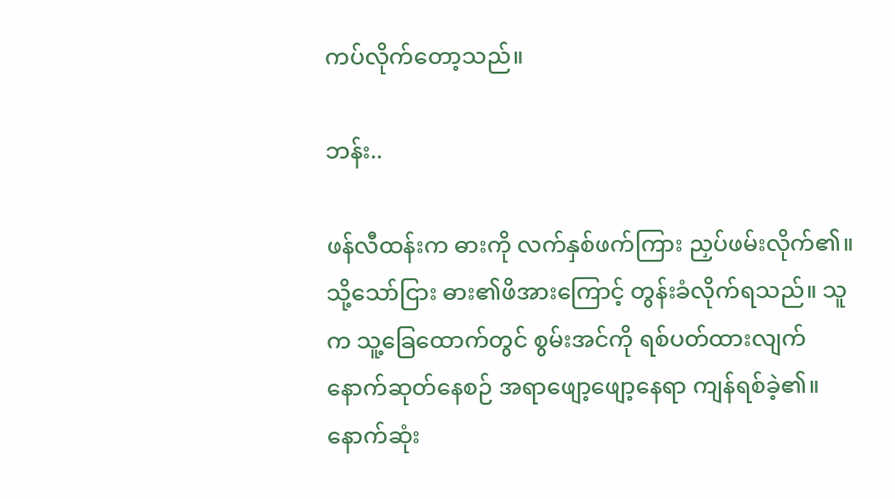ကပ်လိုက်တော့သည်။

ဘန်း..

ဖန်လီထန်းက ဓားကို လက်နှစ်ဖက်ကြား ညှပ်ဖမ်းလိုက်၏။ သို့သော်ငြား ဓား၏ဖိအားကြောင့် တွန်းခံလိုက်ရသည်။ သူက သူ့ခြေထောက်တွင် စွမ်းအင်ကို ရစ်ပတ်ထားလျက် နောက်ဆုတ်နေစဉ် အရာဖျော့ဖျော့နေရာ ကျန်ရစ်ခဲ့၏။ နောက်ဆုံး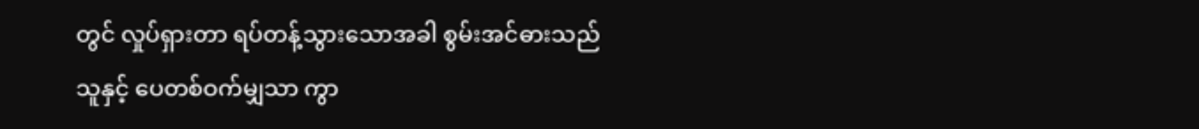တွင် လှုပ်ရှားတာ ရပ်တန့်သွားသောအခါ စွမ်းအင်ဓားသည် သူနှင့် ပေတစ်ဝက်မျှသာ ကွာ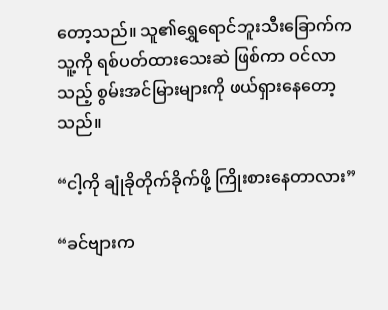တော့သည်။ သူ၏ရွှေရောင်ဘူးသီးခြောက်က သူ့ကို ရစ်ပတ်ထားသေးဆဲ ဖြစ်ကာ ဝင်လာသည့် စွမ်းအင်မြားများကို ဖယ်ရှားနေတော့သည်။

“ငါ့ကို ချုံခိုတိုက်ခိုက်ဖို့ ကြိုးစားနေတာလား”

“ခင်ဗျားက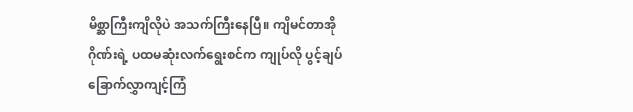မိစ္ဆာကြီးကျိလိုပဲ အသက်ကြီးနေပြီ။ ကျိမင်တာအိုဂိုဏ်းရဲ့ ပထမဆုံးလက်ရွေးစင်က ကျုပ်လို ပွင့်ချပ်ခြောက်လွှာကျင့်ကြံ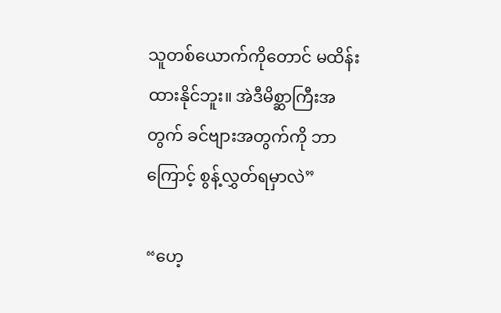သူတစ်ယောက်ကိုတောင် မထိန်းထားနိုင်ဘူး။ အဲဒီမိစ္ဆာကြီးအတွက် ခင်ဗျားအတွက်ကို ဘာကြောင့် စွန့်လွှတ်ရမှာလဲ”

“ဟေ့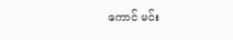ကောင် မင်း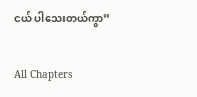ငယ် ပါသေးတယ်ကွာ”

All Chapters